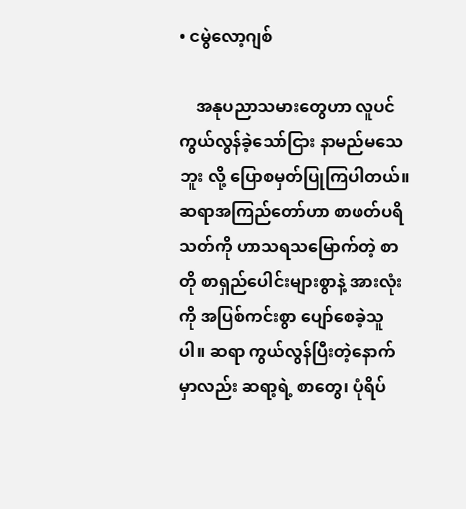• ငမွဲလော့ဂျစ်

    အနုပညာသမားတွေဟာ လူပင်ကွယ်လွန်ခဲ့သော်ငြား နာမည်မသေဘူး လို့ ပြောစမှတ်ပြုကြပါတယ်။ ဆရာအကြည်တော်ဟာ စာဖတ်ပရိသတ်ကို ဟာသရသမြောက်တဲ့ စာတို စာရှည်ပေါင်းများစွာနဲ့ အားလုံးကို အပြစ်ကင်းစွာ ပျော်စေခဲ့သူပါ။ ဆရာ ကွယ်လွန်ပြီးတဲ့နောက်မှာလည်း ဆရာ့ရဲ့ စာတွေ၊ ပုံရိပ်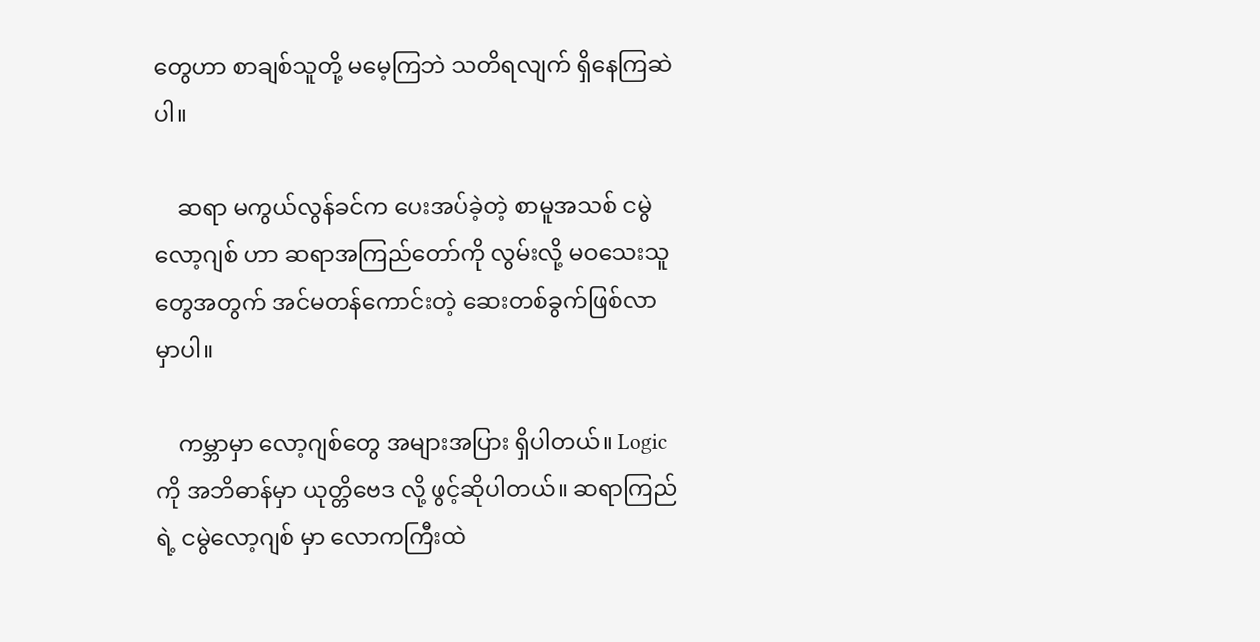တွေဟာ စာချစ်သူတို့ မမေ့ကြဘဲ သတိရလျက် ရှိနေကြဆဲပါ။

    ဆရာ မကွယ်လွန်ခင်က ပေးအပ်ခဲ့တဲ့ စာမူအသစ် ငမွဲလော့ဂျစ် ဟာ ဆရာအကြည်တော်ကို လွမ်းလို့ မဝသေးသူတွေအတွက် အင်မတန်ကောင်းတဲ့ ဆေးတစ်ခွက်ဖြစ်လာမှာပါ။

    ကမ္ဘာမှာ လော့ဂျစ်တွေ အများအပြား ရှိပါတယ်။ Logic ကို အဘိဓာန်မှာ ယုတ္တိဗေဒ လို့ ဖွင့်ဆိုပါတယ်။ ဆရာကြည်ရဲ့ ငမွဲလော့ဂျစ် မှာ လောကကြီးထဲ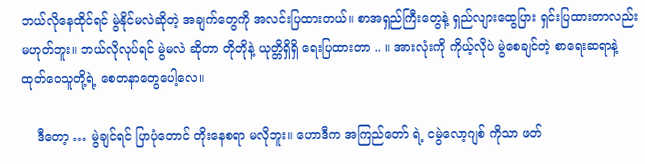ဘယ်လိုနေထိုင်ရင် မွဲနိုင်မလဲဆိုတဲ့ အချက်တွေကို အလင်းပြထားတယ်။ စာအရှည်ကြီးတွေနဲ့ ရှည်လျားထွေပြား ရှင်းပြထားတာလည်း မဟုတ်ဘူး။ ဘယ်လိုလုပ်ရင် မွဲမလဲ ဆိုတာ တိုတိုနဲ့ ယုတ္တိရှိရှိ ရေးပြထားတာ .. ။ အားလုံးကို ကိုယ့်လိုပဲ မွဲစေချင်တဲ့ စာရေးဆရာနဲ့ ထုတ်ဝေသူတို့ရဲ့ စေတနာတွေပေါ့လေ။

    ဒီတော့ … မွဲချင်ရင် ပြာပုံတောင် တိုးနေစရာ မလိုဘူး။ ဟောဒီက အကြည်တော် ရဲ့ ငမွဲလော့ဂျစ် ကိုသာ ဖတ်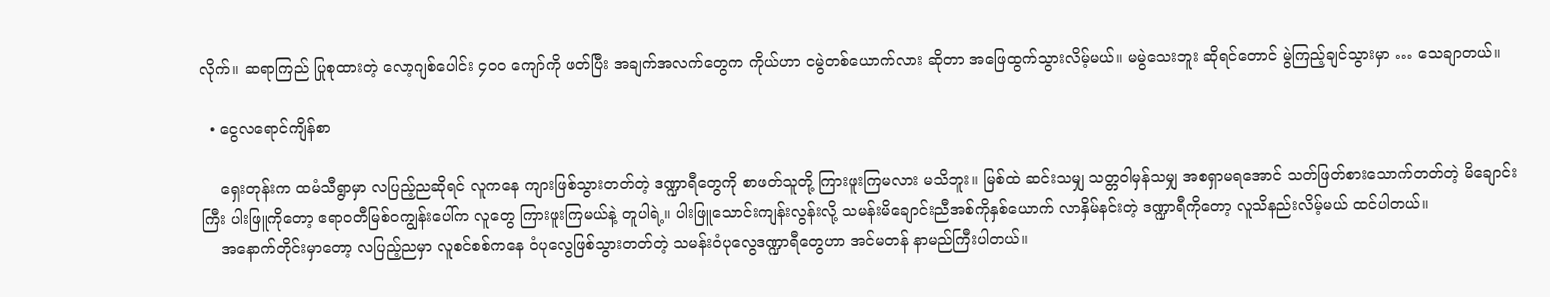လိုက်။ ဆရာကြည် ပြုစုထားတဲ့ လော့ဂျစ်ပေါင်း ၄၀၀ ကျော်ကို ဖတ်ပြီး အချက်အလက်တွေက ကိုယ်ဟာ ငမွဲတစ်ယောက်လား ဆိုတာ အဖြေထွက်သွားလိမ့်မယ်။ မမွဲသေးဘူး ဆိုရင်တောင် မွဲကြည့်ချင်သွားမှာ … သေချာတယ်။

  • ငွေလရောင်ကျိန်စာ

    ရှေးတုန်းက ထမံသီရွာမှာ လပြည့်ညဆိုရင် လူကနေ ကျားဖြစ်သွားတတ်တဲ့ ဒဏ္ဍာရီတွေကို စာဖတ်သူတို့ ကြားဖူးကြမလား မသိဘူး။ မြစ်ထဲ ဆင်းသမျှ သတ္တဝါမှန်သမျှ အစရှာမရအောင် သတ်ဖြတ်စားသောက်တတ်တဲ့ မိချောင်းကြီး ပါးဖြူကိုတော့ ဧရာဝတီမြစ်ဝကျွန်းပေါ်က လူတွေ ကြားဖူးကြမယ်နဲ့ တူပါရဲ့။ ပါးဖြူသောင်းကျန်းလွန်းလို့ သမန်းမိချောင်းညီအစ်ကိုနှစ်ယောက် လာနှိမ်နင်းတဲ့ ဒဏ္ဍာရီကိုတော့ လူသိနည်းလိမ့်မယ် ထင်ပါတယ်။
    အနောက်တိုင်းမှာတော့ လပြည့်ညမှာ လူစင်စစ်ကနေ ဝံပုလွေဖြစ်သွားတတ်တဲ့ သမန်းဝံပုလွေဒဏ္ဍာရီတွေဟာ အင်မတန် နာမည်ကြီးပါတယ်။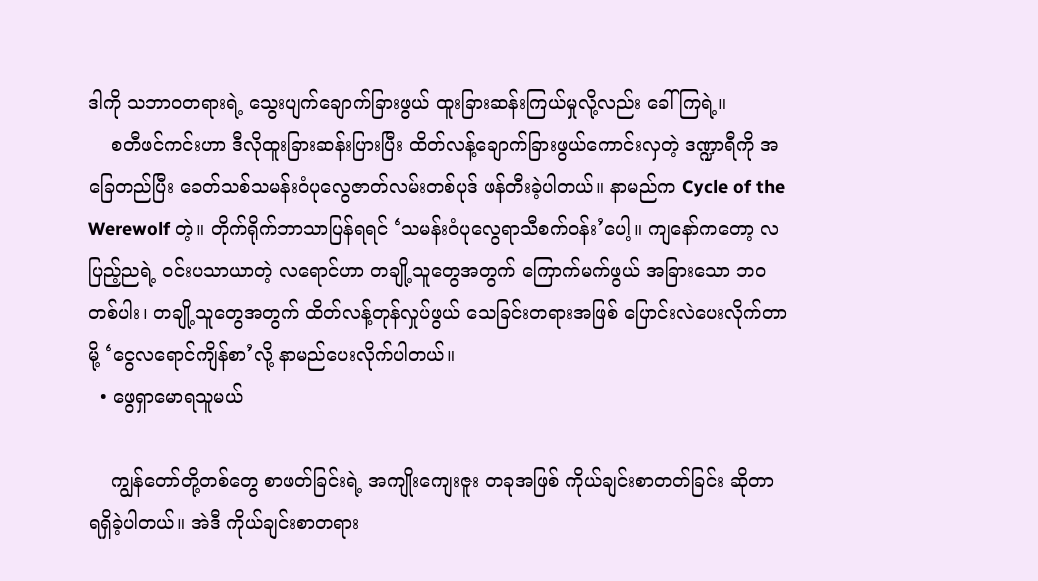ဒါကို သဘာဝတရားရဲ့ သွေးပျက်ချောက်ခြားဖွယ် ထူးခြားဆန်းကြယ်မှုလို့လည်း ခေါ်ကြရဲ့။
    စတီဖင်ကင်းဟာ ဒီလိုထူးခြားဆန်းပြားပြီး ထိတ်လန့်ချောက်ခြားဖွယ်ကောင်းလှတဲ့ ဒဏ္ဍာရီကို အခြေတည်ပြီး ခေတ်သစ်သမန်းဝံပုလွေဇာတ်လမ်းတစ်ပုဒ် ဖန်တီးခဲ့ပါတယ်။ နာမည်က Cycle of the Werewolf တဲ့။ တိုက်ရိုက်ဘာသာပြန်ရရင် ‘သမန်းဝံပုလွေရာသီစက်ဝန်း’ပေါ့။ ကျနော်ကတော့ လပြည့်ညရဲ့ ဝင်းပသာယာတဲ့ လရောင်ဟာ တချို့သူတွေအတွက် ကြောက်မက်ဖွယ် အခြားသော ဘဝတစ်ပါး၊ တချို့သူတွေအတွက် ထိတ်လန့်တုန်လှုပ်ဖွယ် သေခြင်းတရားအဖြစ် ပြောင်းလဲပေးလိုက်တာမို့ ‘ငွေလရောင်ကျိန်စာ’လို့ နာမည်ပေးလိုက်ပါတယ်။
  • ဖွေရှာမောရသူမယ်

    ကျွန်တော်တို့တစ်တွေ စာဖတ်ခြင်းရဲ့ အကျိုးကျေးဇူး တခုအဖြစ် ကိုယ်ချင်းစာတတ်ခြင်း ဆိုတာ ရရှိခဲ့ပါတယ်။ အဲဒီ ကိုယ်ချင်းစာတရား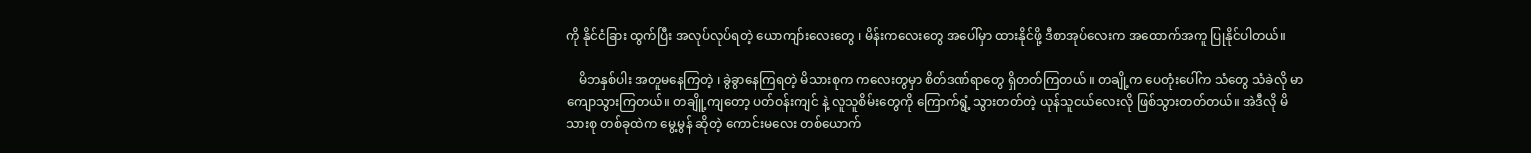ကို နိုင်ငံခြား ထွက်ပြီး အလုပ်လုပ်ရတဲ့ ယောကျာ်းလေးတွေ ၊ မိန်းကလေးတွေ အပေါ်မှာ ထားနိုင်ဖို့ ဒီစာအုပ်လေးက အထောက်အကူ ပြုနိုင်ပါတယ်။

    မိဘနှစ်ပါး အတူမနေကြတဲ့ ၊ ခွဲခွာနေကြရတဲ့ မိသားစုက ကလေးတွမှာ စိတ်ဒဏ်ရာတွေ ရှိတတ်ကြတယ် ။ တချို့က ပေတုံးပေါ်က သံတွေ သံခဲလို မာကျောသွားကြတယ်။ တချိူ့ကျတော့ ပတ်ဝန်းကျင် နဲ့ လူသူစိမ်းတွေကို ကြောက်ရွံ့ သွားတတ်တဲ့ ယုန်သူငယ်လေးလို ဖြစ်သွားတတ်တယ်။ အဲဒီလို မိသားစု တစ်ခုထဲက မွေ့မွန် ဆိုတဲ့ ကောင်းမလေး တစ်ယောက်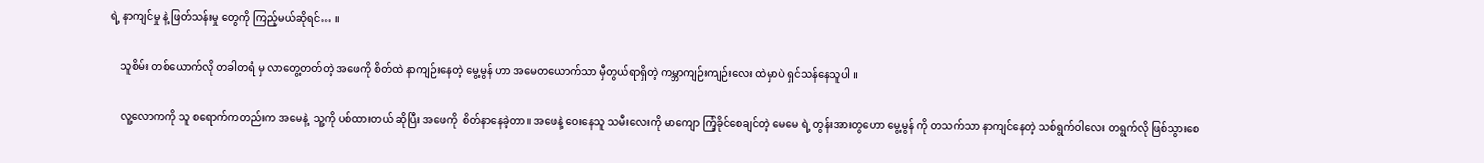ရဲ့ နာကျင်မှု နဲ့ ဖြတ်သန်းမှု တွေကို ကြည့်မယ်ဆိုရင်… ။

    သူစိမ်း တစ်ယောက်လို တခါတရံ မှ လာတွေ့တတ်တဲ့ အဖေကို စိတ်ထဲ နာကျဉ်းနေတဲ့ မွေ့မွန် ဟာ အမေတယောက်သာ မှီတွယ်ရာရှိတဲ့ ကမ္ဘာကျဉ်းကျဉ်းလေး ထဲမှာပဲ ရှင်သန်နေသူပါ ။

    လူ့လောကကို သူ စရောက်ကတည်းက အမေနဲ့  သူ့ကို ပစ်ထားတယ် ဆိုပြီး အဖေကို  စိတ်နာနေခဲ့တာ။ အဖေနဲ့ ဝေးနေသူ သမီးလေးကို မာကျော ကြံ့ခိုင်စေချင်တဲ့ မေမေ ရဲ့ တွန်းအားတွဟော မွေ့မွန် ကို တသက်သာ နာကျင်နေတဲ့ သစ်ရွက်ဝါလေး တရွက်လို ဖြစ်သွားစေ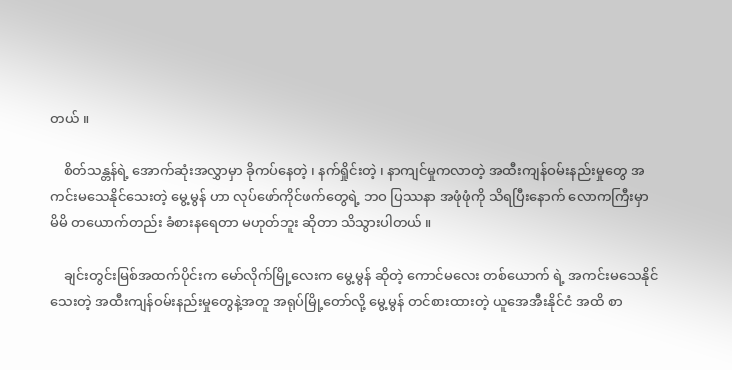တယ် ။

    စိတ်သန္တန်ရဲ့ အောက်ဆုံးအလွှာမှာ ခိုကပ်နေတဲ့ ၊ နက်ရှိုင်းတဲ့ ၊ နာကျင်မှုကလာတဲ့ အထီးကျန်ဝမ်းနည်းမှုတွေ အကင်းမသေနိုင်သေးတဲ့ မွေ့မွန် ဟာ လုပ်ဖော်ကိုင်ဖက်တွေရဲ့ ဘဝ ပြဿနာ အဖုံဖုံကို သိရပြီးနောက် လောကကြီးမှာ မိမိ တယောက်တည်း ခံစားနရေတာ မဟုတ်ဘူး ဆိုတာ သိသွားပါတယ် ။

    ချင်းတွင်းမြစ်အထက်ပိုင်းက မော်လိုက်မြို့လေးက မွေ့မွန် ဆိုတဲ့ ကောင်မလေး တစ်ယောက် ရဲ့ အကင်းမသေနိုင်သေးတဲ့ အထီးကျန်ဝမ်းနည်းမှုတွေနဲ့အတူ အရုပ်မြို့တော်လို့ မွေ့မွန် တင်စားထားတဲ့ ယူအေအီးနိုင်ငံ အထိ စာ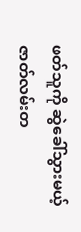ဖတ်သူကို ဆွဲခေါ်သွားမယ့် ဇာတ်လမ်းတ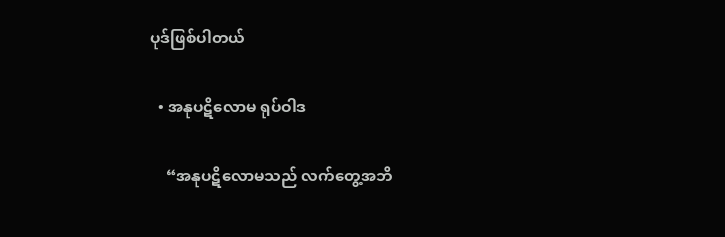ပုဒ်ဖြစ်ပါတယ်

  • အနုပဋိလောမ ရုပ်ဝါဒ

    “အနုပဋိလောမသည် လက်တွေ့အဘိ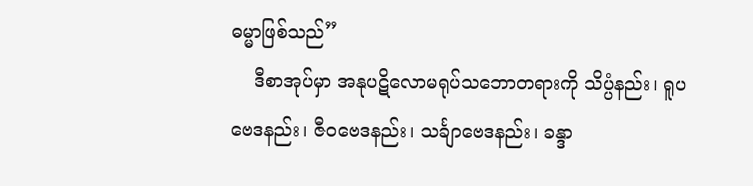ဓမ္မာဖြစ်သည်”
    ဒီစာအုပ်မှာ အနုပဋိလောမရုပ်သဘောတရားကို သိပ္ပံနည်း၊ ရူပဗေဒနည်း၊ ဇီဝဗေဒနည်း၊ သင်္ချာဗေဒနည်း၊ ခန္ဒာ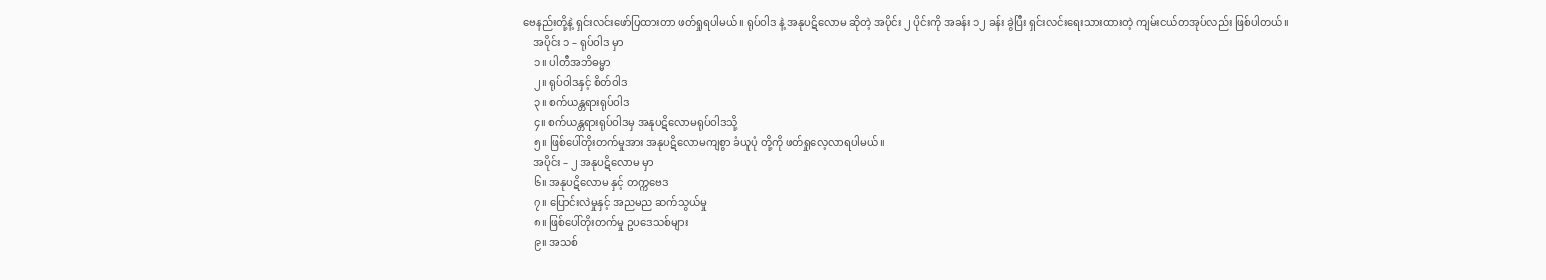ဗေနည်းတို့နဲ့ ရှင်းလင်းဖော်ပြထားတာ ဖတ်ရှုရပါမယ်။ ရုပ်ဝါဒ နဲ့ အနုပဋိလောမ ဆိုတဲ့ အပိုင်း ၂ ပိုင်းကို အခန်း ၁၂ ခန်း ခွဲပြီး ရှင်းလင်းရေးသားထားတဲ့ ကျမ်းငယ်တအုပ်လည်း ဖြစ်ပါတယ်။
    အပိုင်း ၁ – ရုပ်ဝါဒ မှာ
    ၁။ ပါတီအဘိဓမ္မာ
    ၂။ ရုပ်ဝါဒနှင့် စိတ်ဝါဒ
    ၃။ စက်ယန္တရားရုပ်ဝါဒ
    ၄။ စက်ယန္တရားရုပ်ဝါဒမှ အနုပဋိလောမရုပ်ဝါဒသို့
    ၅။ ဖြစ်ပေါ်တိုးတက်မှုအား အနုပဋိလောမကျစွာ ခံယူပုံ တို့ကို ဖတ်ရှုလေ့လာရပါမယ်။
    အပိုင်း – ၂ အနုပဋိလောမ မှာ
    ၆။ အနုပဋိလောမ နှင့် တက္ကဗေဒ
    ၇။ ပြောင်းလဲမှုနှင့် အညမည ဆက်သွယ်မှု
    ၈။ ဖြစ်ပေါ်တိုးတက်မှု ဥပဒေသစ်များ
    ၉။ အသစ်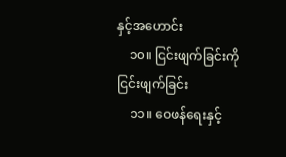နှင့်အဟောင်း
    ၁၀။ ငြင်းဖျက်ခြင်းကို ငြင်းဖျက်ခြင်း
    ၁၁။ ဝေဖန်ရေးနှင့်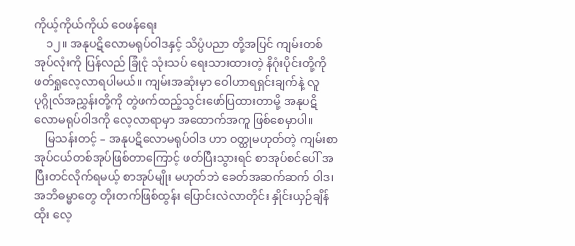ကိုယ့်ကိုယ်ကိုယ် ဝေဖန်ရေး
    ၁၂။ အနုပဋိလောမရုပ်ဝါဒနှင့် သိပ္ပံပညာ တို့အပြင် ကျမ်းတစ်အုပ်လုံးကို ပြန်လည် ခြုံငုံ သုံးသပ် ရေးသားထားတဲ့ နိဂုံးပိုင်းတို့ကို ဖတ်ရှုလေ့လာရပါမယ်။ ကျမ်းအဆုံးမှာ ဝေါဟာရရှင်းချက်နဲ့ လူပုဂ္ဂိုလ်အညွှန်းတို့ကို တွဲဖက်ထည့်သွင်းဖော်ပြထားတာမို့ အနုပဋိလောမရုပ်ဝါဒကို လေ့လာရာမှာ အထောက်အကူ ဖြစ်စေမှာပါ။
    မြသန်းတင့် – အနုပဋိလောမရုပ်ဝါဒ ဟာ ဝတ္ထုမဟုတ်တဲ့ ကျမ်းစာအုပ်ငယ်တစ်အုပ်ဖြစ်တာကြောင့် ဖတ်ပြီးသွားရင် စာအုပ်စင်ပေါ် အပြီးတင်လိုက်ရမယ့် စာအုပ်မျိုး မဟုတ်ဘဲ ခေတ်အဆက်ဆက် ဝါဒ၊ အဘိဓမ္မာတွေ တိုးတက်ဖြစ်ထွန်း ပြောင်းလဲလာတိုင်း နှိုင်းယှဉ်ချိန်ထိုး လေ့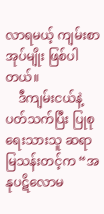လာရမယ့် ကျမ်းစာအုပ်မျိုး ဖြစ်ပါတယ်။
    ဒီကျမ်းငယ်နဲ့ ပတ်သက်ပြီး ပြုစုရေးသားသူ ဆရာမြသန်းတင့်က “အနုပဋိလောမ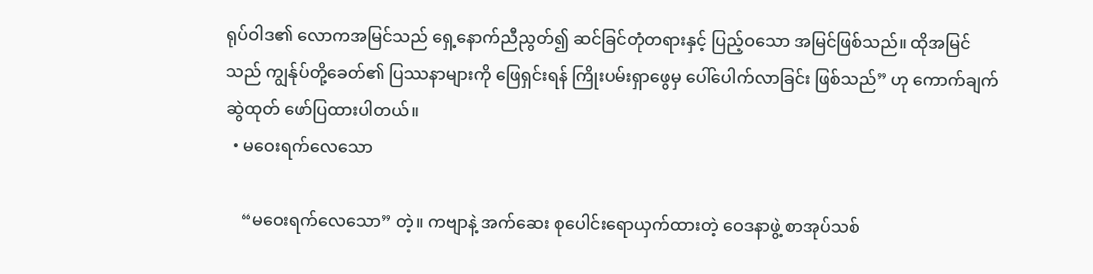ရုပ်ဝါဒ၏ လောကအမြင်သည် ရှေ့နောက်ညီညွတ်၍ ဆင်ခြင်တုံတရားနှင့် ပြည့်ဝသော အမြင်ဖြစ်သည်။ ထိုအမြင်သည် ကျွန်ုပ်တို့ခေတ်၏ ပြဿနာများကို ဖြေရှင်းရန် ကြိုးပမ်းရှာဖွေမှ ပေါ်ပေါက်လာခြင်း ဖြစ်သည်” ဟု ကောက်ချက်ဆွဲထုတ် ဖော်ပြထားပါတယ်။
  • မဝေးရက်လေသော

    “မဝေးရက်လေသော” တဲ့။ ကဗျာနဲ့ အက်ဆေး စုပေါင်းရောယှက်ထားတဲ့ ဝေဒနာဖွဲ့ စာအုပ်သစ်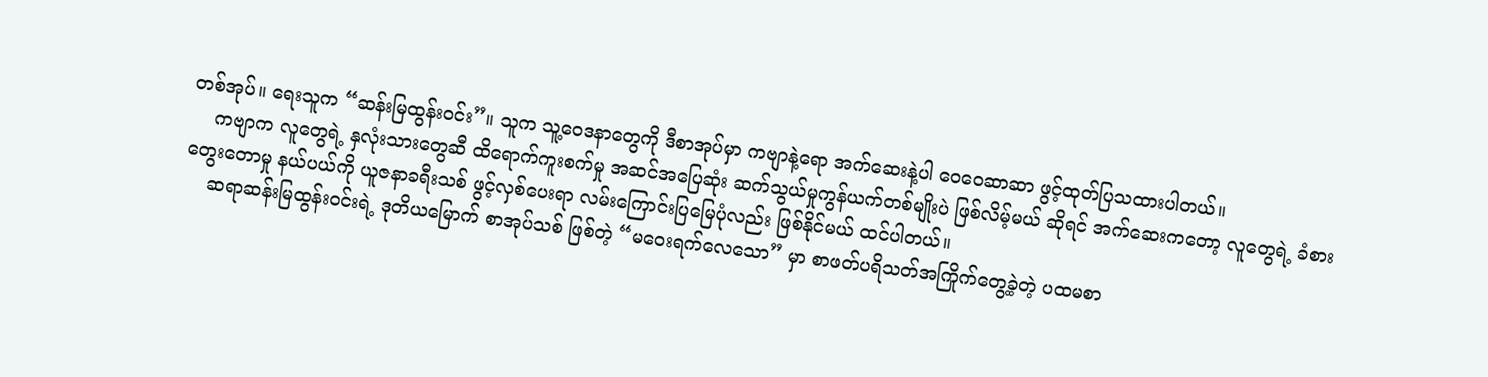တစ်အုပ်။ ရေးသူက “ဆန်းမြထွန်းဝင်း”။ သူက သူ့ဝေဒနာတွေကို ဒီစာအုပ်မှာ ကဗျာနဲ့ရော အက်ဆေးနဲ့ပါ ဝေဝေဆာဆာ ဖွင့်ထုတ်ပြသထားပါတယ်။
    ကဗျာက လူတွေရဲ့ နှလုံးသားတွေဆီ ထိရောက်ကူးစက်မှု အဆင်အပြေဆုံး ဆက်သွယ်မှုကွန်ယက်တစ်မျိုးပဲ ဖြစ်လိမ့်မယ် ဆိုရင် အက်ဆေးကတော့ လူတွေရဲ့ ခံစားတွေးတောမှု နယ်ပယ်ကို ယူဇနာခရီးသစ် ဖွင့်လှစ်ပေးရာ လမ်းကြောင်းပြမြေပုံလည်း ဖြစ်နိုင်မယ် ထင်ပါတယ်။
    ဆရာဆန်းမြထွန်းဝင်းရဲ့ ဒုတိယမြောက် စာအုပ်သစ် ဖြစ်တဲ့ “မဝေးရက်လေသော” မှာ စာဖတ်ပရိသတ်အကြိုက်တွေ့ခဲ့တဲ့ ပထမစာ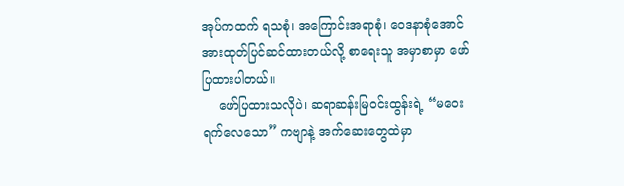အုပ်ကထက် ရသစုံ၊ အကြောင်းအရာစုံ၊ ဝေဒနာစုံအောင် အားထုတ်ပြင်ဆင်ထားတယ်လို့ စာရေးသူ အမှာစာမှာ ဖော်ပြထားပါတယ်။
    ဖော်ပြထားသလိုပဲ၊ ဆရာဆန်းမြဝင်းထွန်းရဲ့ “မဝေးရက်လေသော” ကဗျာနဲ့ အက်ဆေးတွေထဲမှာ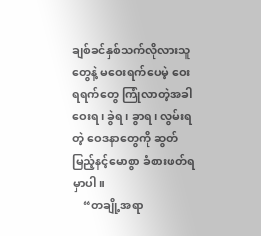ချစ်ခင်နှစ်သက်လိုလားသူတွေနဲ့ မဝေးရက်ပေမဲ့ ဝေးရရက်တွေ ကြုံလာတဲ့အခါ ဝေးရ၊ ခွဲရ၊ ခွာရ၊ လွမ်းရတဲ့ ဝေဒနာတွေကို ဆွတ်မြည့်နင့်မောစွာ ခံစားဖတ်ရမှာပါ။
    “တချို့အရာ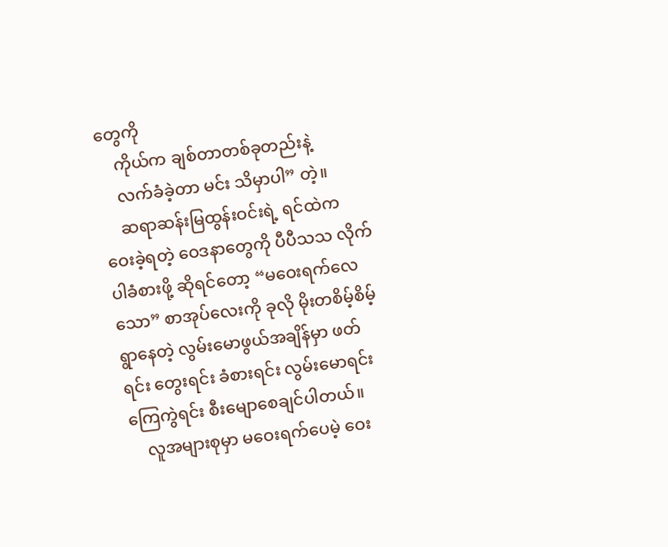တွေကို
    ကိုယ်က ချစ်တာတစ်ခုတည်းနဲ့
    လက်ခံခဲ့တာ မင်း သိမှာပါ” တဲ့။
    ဆရာဆန်းမြထွန်းဝင်းရဲ့ ရင်ထဲက ဝေးခဲ့ရတဲ့ ဝေဒနာတွေကို ပီပီသသ လိုက်ပါခံစားဖို့ ဆိုရင်တော့ “မဝေးရက်လေသော” စာအုပ်လေးကို ခုလို မိုးတစိမ့်စိမ့် ရွာနေတဲ့ လွမ်းမောဖွယ်အချိန်မှာ ဖတ်ရင်း တွေးရင်း ခံစားရင်း လွမ်းမောရင်း ကြေကွဲရင်း စီးမျောစေချင်ပါတယ်။
    လူအများစုမှာ မဝေးရက်ပေမဲ့ ဝေး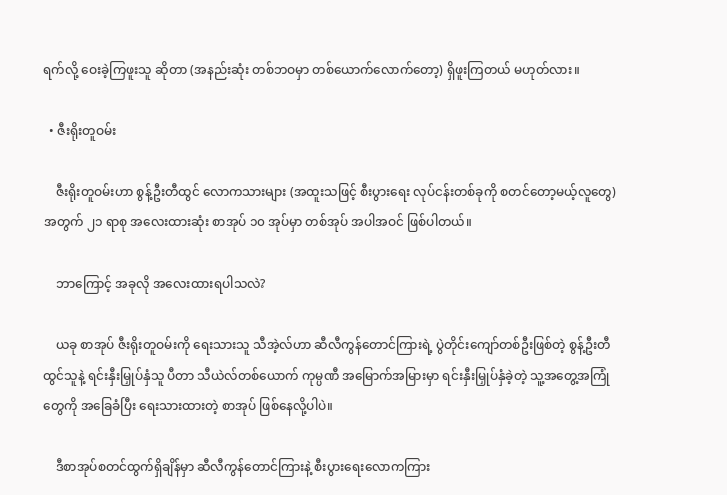ရက်လို့ ဝေးခဲ့ကြဖူးသူ ဆိုတာ (အနည်းဆုံး တစ်ဘဝမှာ တစ်ယောက်လောက်တော့) ရှိဖူးကြတယ် မဟုတ်လား။

  • ဇီးရိုးတူဝမ်း

    ဇီးရိုးတူဝမ်းဟာ စွန့်ဦးတီထွင် လောကသားများ (အထူးသဖြင့် စီးပွားရေး လုပ်ငန်းတစ်ခုကို စတင်တော့မယ့်လူတွေ) အတွက် ၂၁ ရာစု အလေးထားဆုံး စာအုပ် ၁၀ အုပ်မှာ တစ်အုပ် အပါအဝင် ဖြစ်ပါတယ်။

    ဘာကြောင့် အခုလို အလေးထားရပါသလဲ?

    ယခု စာအုပ် ဇီးရိုးတူဝမ်းကို ရေးသားသူ သီအဲ့လ်ဟာ ဆီလီကွန်တောင်ကြားရဲ့ ပွဲတိုင်းကျော်တစ်ဦးဖြစ်တဲ့ စွန့်ဦးတီထွင်သူနဲ့ ရင်းနှီးမြှုပ်နှံသူ ပီတာ သီယဲလ်တစ်ယောက် ကုမ္ပဏီ အမြောက်အမြားမှာ ရင်းနှီးမြှုပ်နှံခဲ့တဲ့ သူ့အတွေ့အကြုံတွေကို အခြေခံပြီး ရေးသားထားတဲ့ စာအုပ် ဖြစ်နေလို့ပါပဲ။

    ဒီစာအုပ်စတင်ထွက်ရှိချိန်မှာ ဆီလီကွန်တောင်ကြားနဲ့ စီးပွားရေးလောကကြား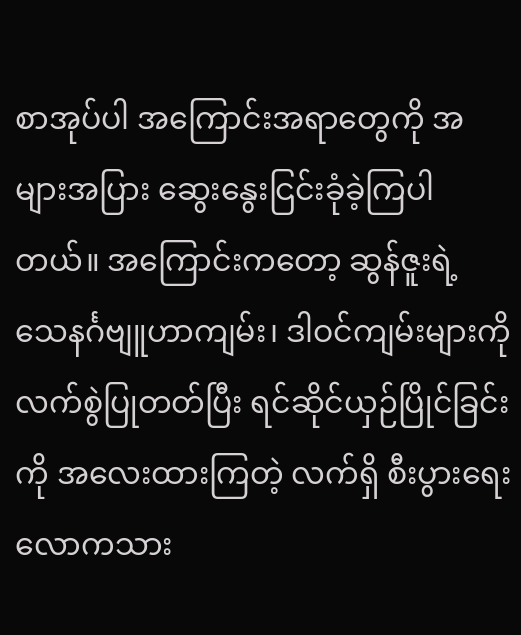စာအုပ်ပါ အကြောင်းအရာတွေကို အများအပြား ဆွေးနွေးငြင်းခုံခဲ့ကြပါတယ်။ အကြောင်းကတော့ ဆွန်ဇူးရဲ့ သေနင်္ဂဗျူဟာကျမ်း၊ ဒါဝင်ကျမ်းများကို လက်စွဲပြုတတ်ပြီး ရင်ဆိုင်ယှဉ်ပြိုင်ခြင်းကို အလေးထားကြတဲ့ လက်ရှိ စီးပွားရေးလောကသား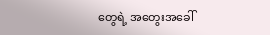တွေရဲ့ အတွေးအခေါ်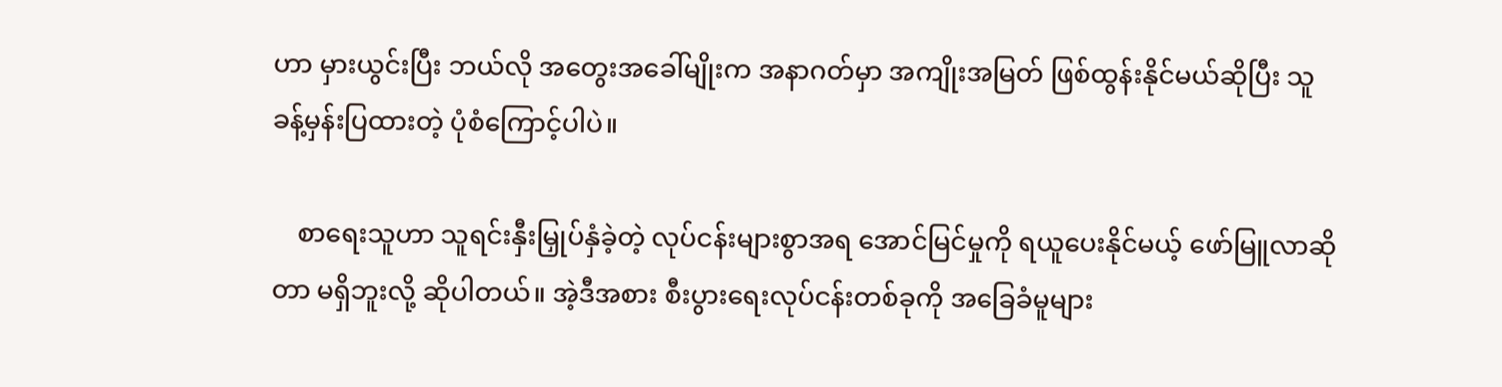ဟာ မှားယွင်းပြီး ဘယ်လို အတွေးအခေါ်မျိုးက အနာဂတ်မှာ အကျိုးအမြတ် ဖြစ်ထွန်းနိုင်မယ်ဆိုပြီး သူခန့်မှန်းပြထားတဲ့ ပုံစံကြောင့်ပါပဲ။

    စာရေးသူဟာ သူရင်းနှီးမြှုပ်နှံခဲ့တဲ့ လုပ်ငန်းများစွာအရ အောင်မြင်မှုကို ရယူပေးနိုင်မယ့် ဖော်မြူလာဆိုတာ မရှိဘူးလို့ ဆိုပါတယ်။ အဲ့ဒီအစား စီးပွားရေးလုပ်ငန်းတစ်ခုကို အခြေခံမူများ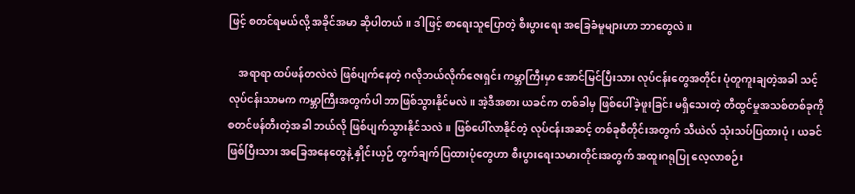ဖြင့် စတင်ရမယ်လို့ အခိုင်အမာ ဆိုပါတယ်။ ဒါဖြင့် စာရေးသူပြောတဲ့ စီးပွားရေး အခြေခံမူများဟာ ဘာတွေလဲ။

    အရာရာ ထပ်ဖန်တလဲလဲ ဖြစ်ပျက်နေတဲ့ ဂလိုဘယ်လိုက်ဇေးရှင်း ကမ္ဘာကြီးမှာ အောင်မြင်ပြီးသား လုပ်ငန်းတွေအတိုင်း ပုံတူကူးချတဲ့အခါ သင့်လုပ်ငန်းသာမက ကမ္ဘာကြီးအတွက်ပါ ဘာဖြစ်သွားနိုင်မလဲ။ အဲ့ဒီအစား ယခင်က တစ်ခါမှ ဖြစ်ပေါ်ခဲ့ဖူးခြင်း မရှိသေးတဲ့ တီထွင်မှုအသစ်တစ်ခုကို စတင်ဖန်တီးတဲ့အခါ ဘယ်လို ဖြစ်ပျက်သွားနိုင်သလဲ။ ဖြစ်ပေါ်လာနိုင်တဲ့ လုပ်ငန်းအဆင့် တစ်ခုစီတိုင်းအတွက် သီယဲလ် သုံးသပ်ပြထားပုံ၊ ယခင်ဖြစ်ပြီးသား အခြေအနေတွေနဲ့ နှိုင်းယှဉ် တွက်ချက်ပြထားပုံတွေဟာ စီးပွားရေးသမားတိုင်းအတွက် အထူးဂရုပြု လေ့လာစဉ်း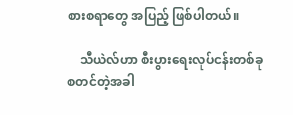စားစရာတွေ အပြည့် ဖြစ်ပါတယ်။

    သီယဲလ်ဟာ စီးပွားရေးလုပ်ငန်းတစ်ခု စတင်တဲ့အခါ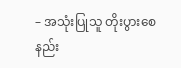– အသုံးပြုသူ တိုးပွားစေနည်း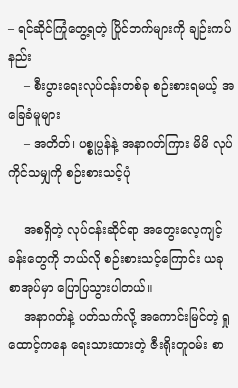– ရင်ဆိုင်ကြုံတွေ့ရတဲ့ ပြိုင်ဘက်များကို ချဉ်းကပ်နည်း
    – စီးပွားရေးလုပ်ငန်းတစ်ခု စဉ်းစားရမယ့် အခြေခံမူများ
    – အတိတ်၊ ပစ္စုပ္ပန်နဲ့ အနာဂတ်ကြား မိမိ လုပ်ကိုင်သမျှကို စဉ်းစားသင့်ပုံ

    အစရှိတဲ့ လုပ်ငန်းဆိုင်ရာ အတွေးလေ့ကျင့်ခန်းတွေကို ဘယ်လို စဉ်းစားသင့်ကြောင်း ယခုစာအုပ်မှာ ပြောပြသွားပါတယ်။
    အနာဂတ်နဲ့ ပတ်သက်လို့ အကောင်းမြင်တဲ့ ရှုထောင့်ကနေ ရေးသားထားတဲ့ ဇီးရိုးတူဝမ်း စာ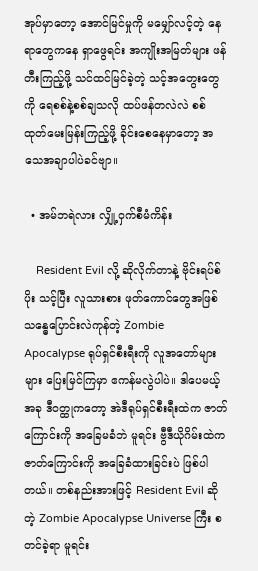အုပ်မှာတော့ အောင်မြင်မှုကို မမျှော်လင့်တဲ့ နေရာတွေကနေ ရှာဖွေရင်း အကျိုးအမြတ်များ ဖန်တီးကြည့်ဖို့ သင်ထင်မြင်ခဲ့တဲ့ သင့်အတွေးတွေကို ရေစစ်နဲ့စစ်ချသလို ထပ်ဖန်တလဲလဲ စစ်ထုတ်မေးမြန်းကြည့်ဖို့ ခိုင်းစေနေမှာတော့ အသေအချာပါပဲခင်ဗျာ။

  • အမ်ဘရဲလား လျှို့ဝှက်စီမံကိန်း

    Resident Evil လို့ ဆိုလိုက်တာနဲ့ ဗိုင်းရပ်စ်ပိုး သင့်ပြီး လူသားစား ဖုတ်ကောင်တွေအဖြစ် သန္ဓေပြောင်းလဲကုန်တဲ့ Zombie Apocalypse ရုပ်ရှင်စီးရီးကို လူအတော်များများ ပြေးမြင်ကြမှာ ဧကန်မလွဲပါပဲ။ ဒါပေမယ့် အခု ဒီဝတ္ထုကတော့ အဲဒီရုပ်ရှင်စီးရီးထဲက ဇာတ်ကြောင်းကို အခြေမခံဘဲ မူရင်း ဗွီဒီယိုဂိမ်းထဲက ဇာတ်ကြောင်းကို အခြေခံထားခြင်းပဲ ဖြစ်ပါတယ်။ တစ်နည်းအားဖြင့် Resident Evil ဆိုတဲ့ Zombie Apocalypse Universe ကြီး စတင်ခဲ့ရာ မူရင်း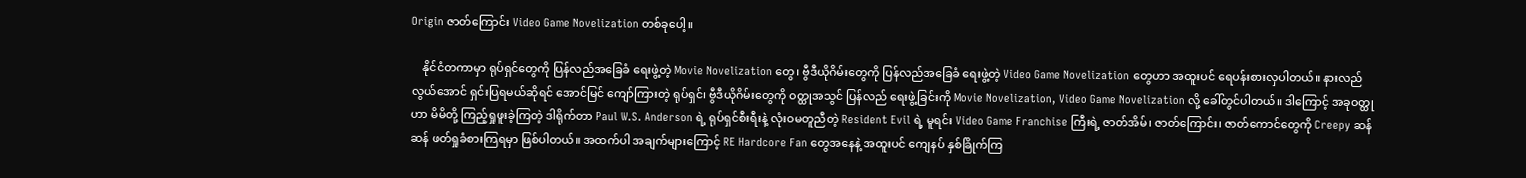Origin ဇာတ်ကြောင်း Video Game Novelization တစ်ခုပေါ့။

    နိုင်ငံတကာမှာ ရုပ်ရှင်တွေကို ပြန်လည်အခြေခံ ရေးဖွဲ့တဲ့ Movie Novelization တွေ၊ ဗွီဒီယိုဂိမ်းတွေကို ပြန်လည်အခြေခံ ရေးဖွဲ့တဲ့ Video Game Novelization တွေဟာ အထူးပင် ရေပန်းစားလှပါတယ်။ နားလည်လွယ်အောင် ရှင်းပြရမယ်ဆိုရင် အောင်မြင် ကျော်ကြားတဲ့ ရုပ်ရှင်၊ ဗွီဒီယိုဂိမ်းတွေကို ဝတ္ထုအသွင် ပြန်လည် ရေးဖွဲ့ခြင်းကို Movie Novelization, Video Game Novelization လို့ ခေါ်တွင်ပါတယ်။ ဒါကြောင့် အခုဝတ္ထုဟာ မိမိတို့ ကြည့်ရှုဖူးခဲ့ကြတဲ့ ဒါရိုက်တာ Paul W.S. Anderson ရဲ့ ရုပ်ရှင်စီးရီးနဲ့ လုံးဝမတူညီတဲ့ Resident Evil ရဲ့ မူရင်း Video Game Franchise ကြီးရဲ့ ဇာတ်အိမ်၊ ဇာတ်ကြောင်း၊ ဇာတ်ကောင်တွေကို Creepy ဆန်ဆန် ဖတ်ရှုခံစားကြရမှာ ဖြစ်ပါတယ်။ အထက်ပါ အချက်များကြောင့် RE Hardcore Fan တွေအနေနဲ့ အထူးပင် ကျေနပ် နှစ်ခြိုက်ကြ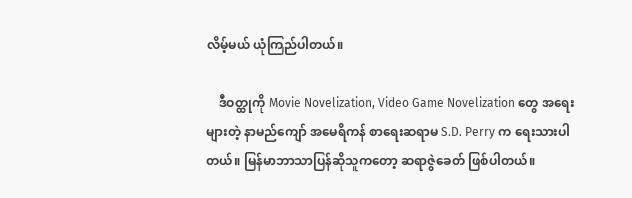လိမ့်မယ် ယုံကြည်ပါတယ်။

    ဒီဝတ္ထုကို Movie Novelization, Video Game Novelization တွေ အရေးများတဲ့ နာမည်ကျော် အမေရိကန် စာရေးဆရာမ S.D. Perry က ရေးသားပါတယ်။ မြန်မာဘာသာပြန်ဆိုသူကတော့ ဆရာဇွဲခေတ် ဖြစ်ပါတယ်။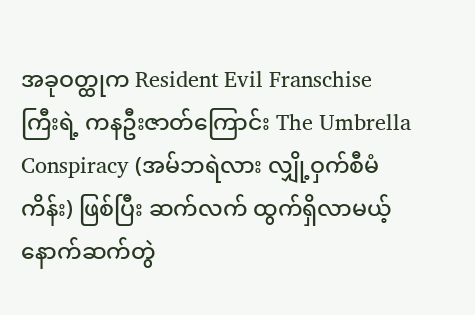အခုဝတ္ထုက Resident Evil Franschise ကြီးရဲ့ ကနဦးဇာတ်ကြောင်း The Umbrella Conspiracy (အမ်ဘရဲလား လျှို့ဝှက်စီမံကိန်း) ဖြစ်ပြီး ဆက်လက် ထွက်ရှိလာမယ့် နောက်ဆက်တွဲ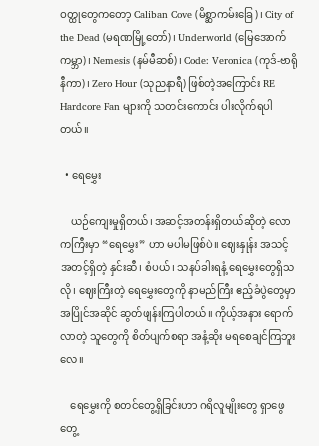ဝတ္ထုတွေကတော့ Caliban Cove (မိစ္ဆာကမ်းခြေ)၊ City of the Dead (မရဏမြို့တော်)၊ Underworld (မြေအောက်ကမ္ဘာ)၊ Nemesis (နမ်မီဆစ်)၊ Code: Veronica (ကုဒ်-ဗာရိုနီကာ)၊ Zero Hour (သုညနာရီ) ဖြစ်တဲ့အကြောင်း RE Hardcore Fan များကို သတင်းကောင်း ပါးလိုက်ရပါတယ်။

  • ရေမွှေး

    ယဉ်ကျေးမှုရှိတယ်၊ အဆင့်အတန်းရှိတယ်ဆိုတဲ့ လောကကြီးမှာ “ရေမွှေး” ဟာ မပါမဖြစ်ပဲ။ ဈေးနှုန်း အသင့်အတင့်ရှိတဲ့ နှင်းဆီ၊ စံပယ်၊ သနပ်ခါးရနံ့ ရေမွှေးတွေရှိသလို၊ ဈေးကြီးတဲ့ ရေမွှေးတွေကို နာမည်ကြီး ဧည့်ခံပွဲတွေမှာ အပြိုင်အဆိုင် ဆွတ်ဖျန်းကြပါတယ်။ ကိုယ့်အနား ရောက်လာတဲ့ သူတွေကို စိတ်ပျက်စရာ အနံ့ဆိုး မရစေချင်ကြဘူးလေ။

    ရေမွှေးကို စတင်တွေ့ရှိခြင်းဟာ ဂရိလူမျိုးတွေ ရှာဖွေတွေ့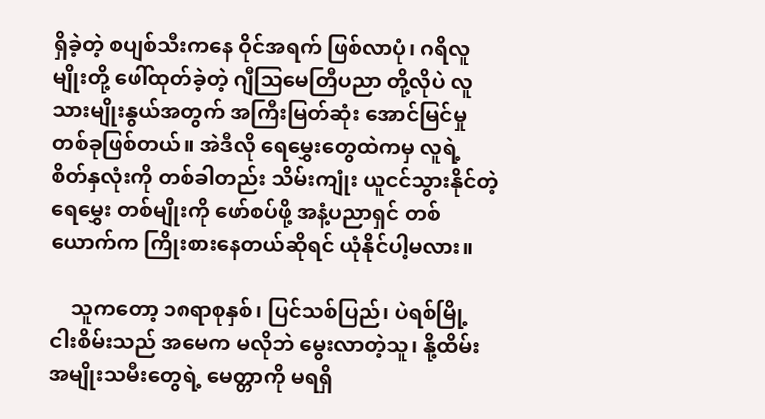ရှိခဲ့တဲ့ စပျစ်သီးကနေ ဝိုင်အရက် ဖြစ်လာပုံ၊ ဂရိလူမျိုးတို့ ဖေါ်ထုတ်ခဲ့တဲ့ ဂျီသြမေတြီပညာ တို့လိုပဲ လူသားမျိုးနွယ်အတွက် အကြီးမြတ်ဆုံး အောင်မြင်မှု တစ်ခုဖြစ်တယ်။ အဲဒီလို ရေမွှေးတွေထဲကမှ လူရဲ့ စိတ်နှလုံးကို တစ်ခါတည်း သိမ်းကျုံး ယူငင်သွားနိုင်တဲ့ ရေမွှေး တစ်မျိုးကို ဖော်စပ်ဖို့ အနံ့ပညာရှင် တစ်ယောက်က ကြိုးစားနေတယ်ဆိုရင် ယုံနိုင်ပါ့မလား။

    သူကတော့ ၁၈ရာစုနှစ်၊ ပြင်သစ်ပြည်၊ ပဲရစ်မြို့ ငါးစိမ်းသည် အမေက မလိုဘဲ မွေးလာတဲ့သူ၊ နို့ထိမ်း အမျိုးသမီးတွေရဲ့ မေတ္တာကို မရရှိ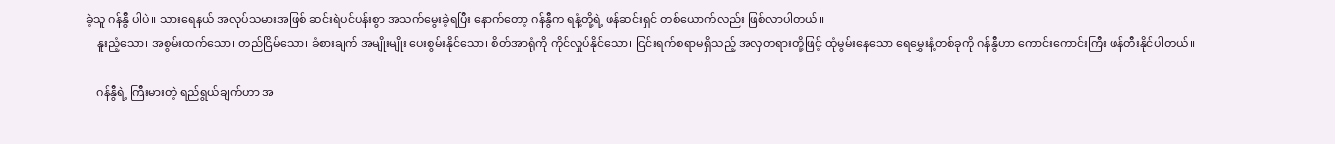ခဲ့သူ ဂန်နွီ ပါပဲ။ သားရေနယ် အလုပ်သမားအဖြစ် ဆင်းရဲပင်ပန်းစွာ အသက်မွေးခဲ့ရပြီး နောက်တော့ ဂန်နွီက ရနံ့တို့ရဲ့ ဖန်ဆင်းရှင် တစ်ယောက်လည်း ဖြစ်လာပါတယ်။
    နူးညံ့သော၊ အစွမ်းထက်သော၊ တည်ငြိမ်သော၊ ခံစားချက် အမျိုးမျိုး ပေးစွမ်းနိုင်သော၊ စိတ်အာရုံကို ကိုင်လှုပ်နိုင်သော၊ ငြင်းရက်စရာမရှိသည့် အလှတရားတို့ဖြင့် ထုံမွမ်းနေသော ရေမွှေးနံ့တစ်ခုကို ဂန်နွီဟာ ကောင်းကောင်းကြီး ဖန်တီးနိုင်ပါတယ်။

    ဂန်နွီရဲ့ ကြီးမားတဲ့ ရည်ရွယ်ချက်ဟာ အ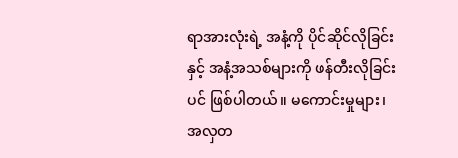ရာအားလုံးရဲ့ အနံ့ကို ပိုင်ဆိုင်လိုခြင်းနှင့် အနံ့အသစ်များကို ဖန်တီးလိုခြင်းပင် ဖြစ်ပါတယ်။ မကောင်းမှုများ၊ အလှတ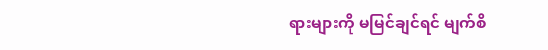ရားများကို မမြင်ချင်ရင် မျက်စိ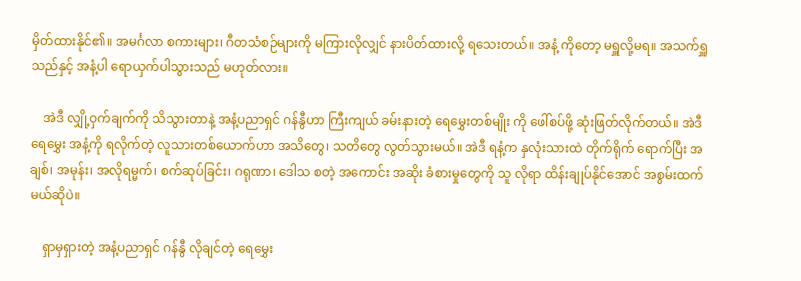မှိတ်ထားနိုင်၏။ အမင်္ဂလာ စကားများ၊ ဂီတသံစဉ်များကို မကြားလိုလျှင် နားပိတ်ထားလို့ ရသေးတယ်။ အနံ့ ကိုတော့ မရှူလို့မရ။ အသက်ရှူသည်နှင့် အနံ့ပါ ရောယှက်ပါသွားသည် မဟုတ်လား။

    အဲဒီ လျှို့ဝှက်ချက်ကို သိသွားတာနဲ့ အနံ့ပညာရှင် ဂန်နွီဟာ ကြီးကျယ် ခမ်းနားတဲ့ ရေမွှေးတစ်မျိုး ကို ဖေါ်စပ်ဖို့ ဆုံးဖြတ်လိုက်တယ်။ အဲဒီ ရေမွှေး အနံ့ကို ရလိုက်တဲ့ လူသားတစ်ယောက်ဟာ အသိတွေ၊ သတိတွေ လွတ်သွားမယ်။ အဲဒီ ရနံ့က နှလုံးသားထဲ တိုက်ရိုက် ရောက်ပြီး အချစ်၊ အမုန်း၊ အလိုရမ္မက်၊ စက်ဆုပ်ခြင်း၊ ဂရုဏာ၊ ဒေါသ စတဲ့ အကောင်း အဆိုး ခံစားမှုတွေကို သူ လိုရာ ထိန်းချုပ်နိုင်အောင် အစွမ်းထက်မယ်ဆိုပဲ။

    ရှာမှရှားတဲ့ အနံ့ပညာရှင် ဂန်နွီ လိုချင်တဲ့ ရေမွှေး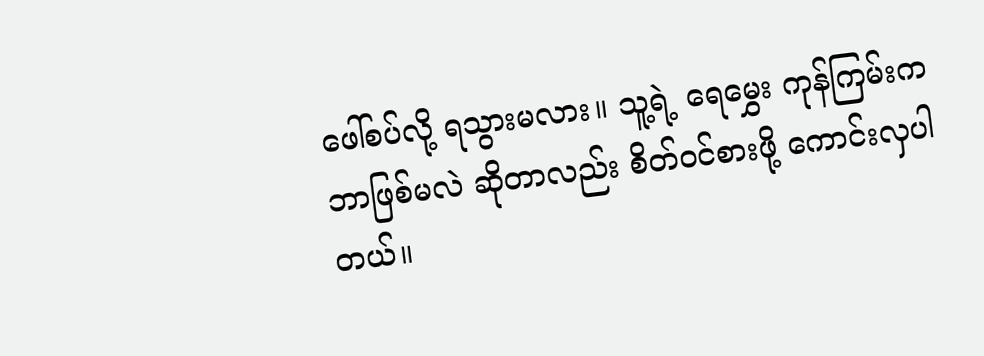ဖေါ်စပ်လို့ ရသွားမလား။ သူ့ရဲ့ ရေမွှေး ကုန်ကြမ်းက ဘာဖြစ်မလဲ ဆိုတာလည်း စိတ်ဝင်စားဖို့ ကောင်းလှပါတယ်။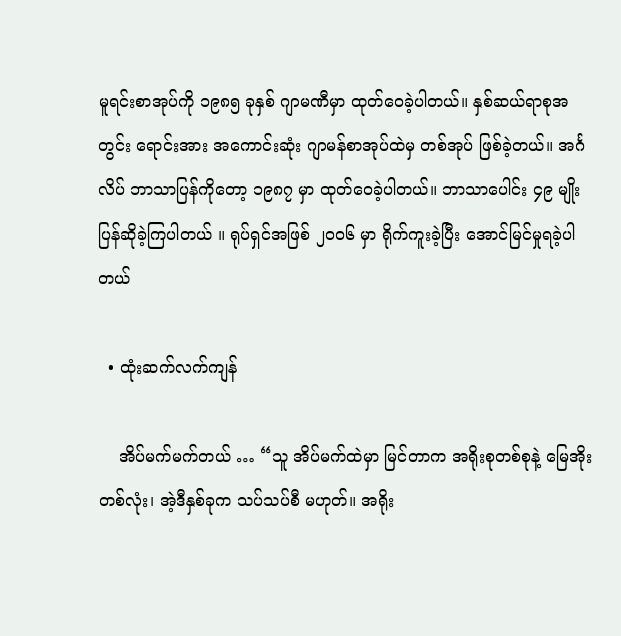မူရင်းစာအုပ်ကို ၁၉၈၅ ခုနှစ် ဂျာမဏီမှာ ထုတ်ဝေခဲ့ပါတယ်။ နှစ်ဆယ်ရာစုအတွင်း ရောင်းအား အကောင်းဆုံး ဂျာမန်စာအုပ်ထဲမှ တစ်အုပ် ဖြစ်ခဲ့တယ်။ အင်္ဂလိပ် ဘာသာပြန်ကိုတော့ ၁၉၈၇ မှာ ထုတ်ဝေခဲ့ပါတယ်။ ဘာသာပေါင်း ၄၉ မျိုး ပြန်ဆိုခဲ့ကြပါတယ် ။ ရုပ်ရှင်အဖြစ် ၂၀ဝ၆ မှာ ရိုက်ကူးခဲ့ပြီး အောင်မြင်မှုရခဲ့ပါတယ်

  • ထုံးဆက်လက်ကျန်

    အိပ်မက်မက်တယ် … “သူ အိပ်မက်ထဲမှာ မြင်တာက အရိုးစုတစ်စုနဲ့ မြေအိုးတစ်လုံး၊ အဲ့ဒီနှစ်ခုက သပ်သပ်စီ မဟုတ်။ အရိုး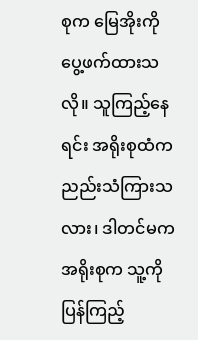စုက မြေအိုးကို ပွေ့ဖက်ထားသလို။ သူကြည့်နေရင်း အရိုးစုထံက ညည်းသံကြားသလား၊ ဒါတင်မက အရိုးစုက သူ့ကို ပြန်ကြည့်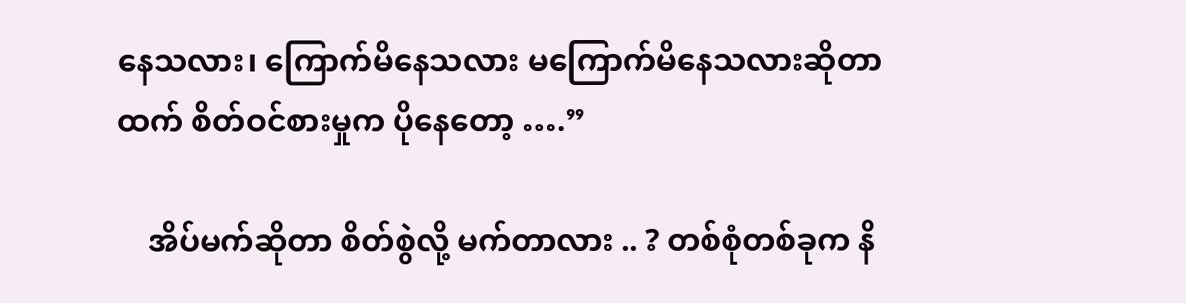နေသလား၊ ကြောက်မိနေသလား မကြောက်မိနေသလားဆိုတာထက် စိတ်ဝင်စားမှုက ပိုနေတော့ ….”

    အိပ်မက်ဆိုတာ စိတ်စွဲလို့ မက်တာလား .. ? တစ်စုံတစ်ခုက နိ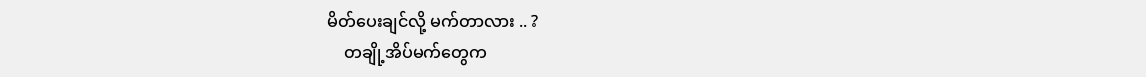မိတ်ပေးချင်လို့ မက်တာလား .. ?
    တချို့အိပ်မက်တွေက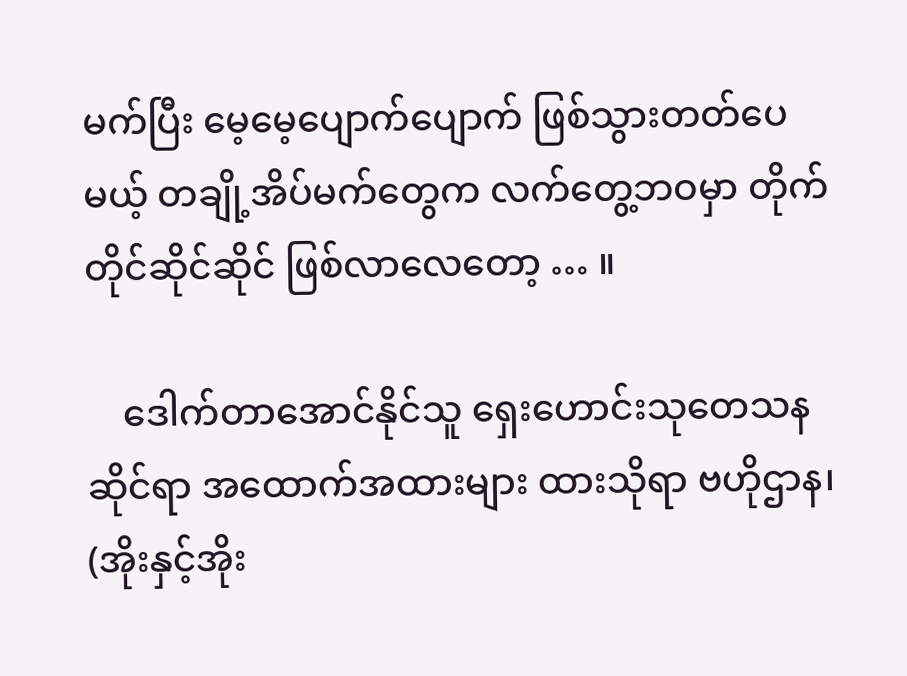မက်ပြီး မေ့မေ့ပျောက်ပျောက် ဖြစ်သွားတတ်ပေမယ့် တချို့အိပ်မက်တွေက လက်တွေ့ဘဝမှာ တိုက်တိုင်ဆိုင်ဆိုင် ဖြစ်လာလေတော့ … ။

    ဒေါက်တာအောင်နိုင်သူ ရှေးဟောင်းသုတေသနဆိုင်ရာ အထောက်အထားများ ထားသိုရာ ဗဟိုဌာန၊ (အိုးနှင့်အိုး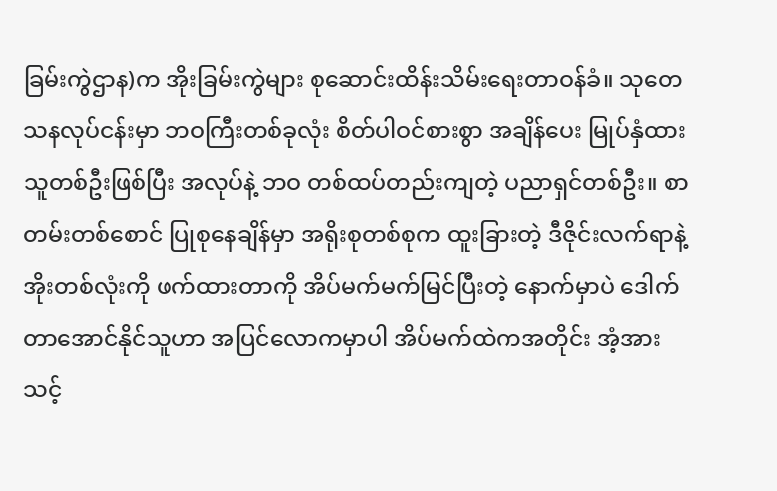ခြမ်းကွဲဌာန)က အိုးခြမ်းကွဲများ စုဆောင်းထိန်းသိမ်းရေးတာဝန်ခံ။ သုတေသနလုပ်ငန်းမှာ ဘဝကြီးတစ်ခုလုံး စိတ်ပါဝင်စားစွာ အချိန်ပေး မြုပ်နှံထားသူတစ်ဦးဖြစ်ပြီး အလုပ်နဲ့ ဘဝ တစ်ထပ်တည်းကျတဲ့ ပညာရှင်တစ်ဦး။ စာတမ်းတစ်စောင် ပြုစုနေချိန်မှာ အရိုးစုတစ်စုက ထူးခြားတဲ့ ဒီဇိုင်းလက်ရာနဲ့ အိုးတစ်လုံးကို ဖက်ထားတာကို အိပ်မက်မက်မြင်ပြီးတဲ့ နောက်မှာပဲ ဒေါက်တာအောင်နိုင်သူဟာ အပြင်လောကမှာပါ အိပ်မက်ထဲကအတိုင်း အံ့အားသင့်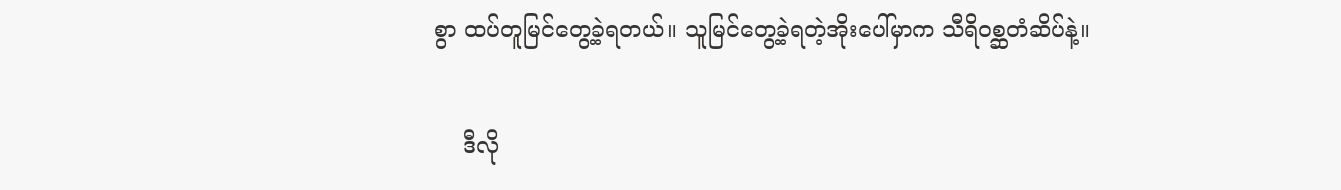စွာ ထပ်တူမြင်တွေ့ခဲ့ရတယ်။ သူမြင်တွေ့ခဲ့ရတဲ့အိုးပေါ်မှာက သီရိဝစ္ဆတံဆိပ်နဲ့။

    ဒီလို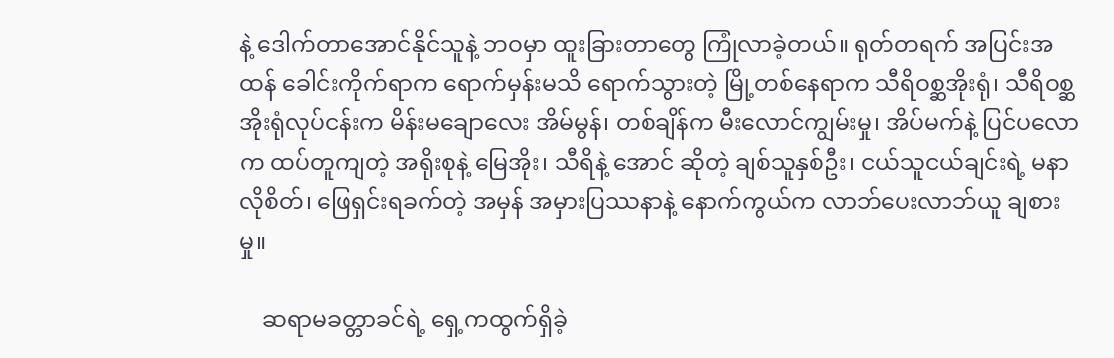နဲ့ ဒေါက်တာအောင်နိုင်သူနဲ့ ဘဝမှာ ထူးခြားတာတွေ ကြုံလာခဲ့တယ်။ ရုတ်တရက် အပြင်းအထန် ခေါင်းကိုက်ရာက ရောက်မှန်းမသိ ရောက်သွားတဲ့ မြို့တစ်နေရာက သီရိဝစ္ဆအိုးရုံ၊ သီရိဝစ္ဆအိုးရုံလုပ်ငန်းက မိန်းမချောလေး အိမ်မွန်၊ တစ်ချိန်က မီးလောင်ကျွမ်းမှု၊ အိပ်မက်နဲ့ ပြင်ပလောက ထပ်တူကျတဲ့ အရိုးစုနဲ့ မြေအိုး၊ သီရိနဲ့ အောင် ဆိုတဲ့ ချစ်သူနှစ်ဦး၊ ငယ်သူငယ်ချင်းရဲ့ မနာလိုစိတ်၊ ဖြေရှင်းရခက်တဲ့ အမှန် အမှားပြဿနာနဲ့ နောက်ကွယ်က လာဘ်ပေးလာဘ်ယူ ချစားမှု။

    ဆရာမခတ္တာခင်ရဲ့ ရှေ့ကထွက်ရှိခဲ့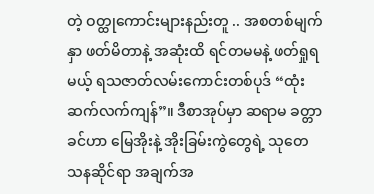တဲ့ ဝတ္ထုကောင်းများနည်းတူ .. အစတစ်မျက်နှာ ဖတ်မိတာနဲ့ အဆုံးထိ ရင်တမမနဲ့ ဖတ်ရှုရမယ့် ရသဇာတ်လမ်းကောင်းတစ်ပုဒ် “ထုံးဆက်လက်ကျန်”။ ဒီစာအုပ်မှာ ဆရာမ ခတ္တာခင်ဟာ မြေအိုးနဲ့ အိုးခြမ်းကွဲတွေရဲ့ သုတေသနဆိုင်ရာ အချက်အ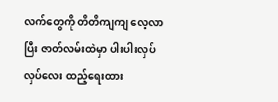လက်တွေကို တိတိကျကျ လေ့လာပြီး ဇာတ်လမ်းထဲမှာ ပါးပါးလှပ်လှပ်လေး ထည့်ရေးထား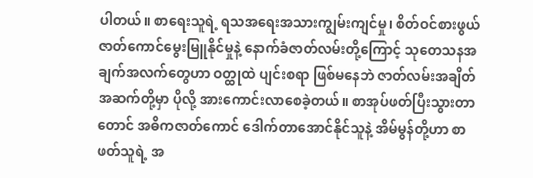ပါတယ်။ စာရေးသူရဲ့ ရသအရေးအသားကျွမ်းကျင်မှု၊ စိတ်ဝင်စားဖွယ် ဇာတ်ကောင်မွေးမြူနိုင်မှုနဲ့ နောက်ခံဇာတ်လမ်းတို့ကြောင့် သုတေသနအချက်အလက်တွေဟာ ဝတ္ထုထဲ ပျင်းစရာ ဖြစ်မနေဘဲ ဇာတ်လမ်းအချိတ်အဆက်တို့မှာ ပိုလို့ အားကောင်းလာစေခဲ့တယ်။ စာအုပ်ဖတ်ပြီးသွားတာတောင် အဓိကဇာတ်ကောင် ဒေါက်တာအောင်နိုင်သူနဲ့ အိမ်မွန်တို့ဟာ စာဖတ်သူရဲ့ အ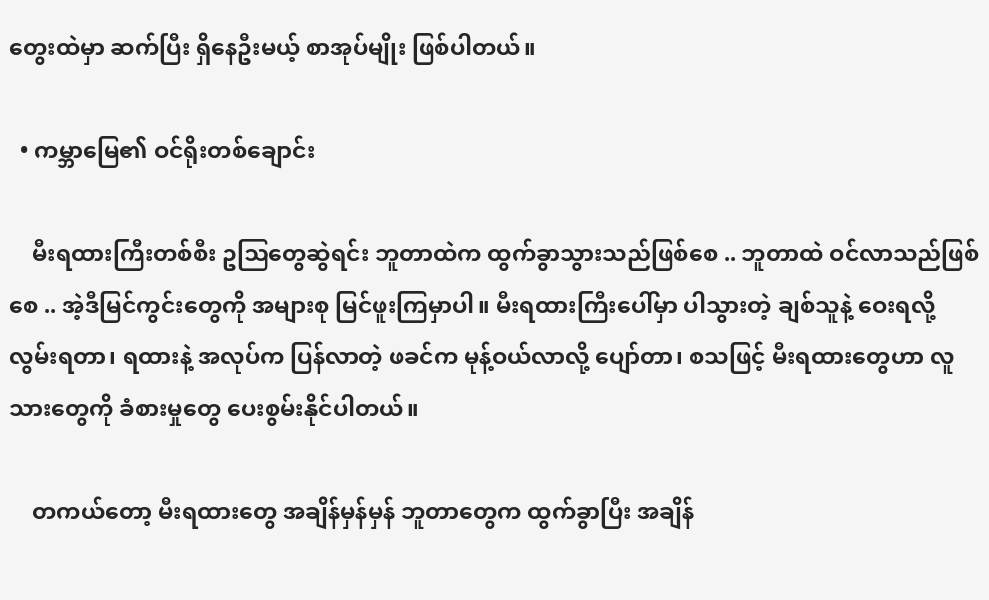တွေးထဲမှာ ဆက်ပြီး ရှိနေဦးမယ့် စာအုပ်မျိုး ဖြစ်ပါတယ်။

  • ကမ္ဘာမြေ၏ ဝင်ရိုးတစ်ချောင်း

    မီးရထားကြီးတစ်စီး ဥဩတွေဆွဲရင်း ဘူတာထဲက ထွက်ခွာသွားသည်ဖြစ်စေ .. ဘူတာထဲ ဝင်လာသည်ဖြစ်စေ .. အဲ့ဒီမြင်ကွင်းတွေကို အများစု မြင်ဖူးကြမှာပါ။ မီးရထားကြီးပေါ်မှာ ပါသွားတဲ့ ချစ်သူနဲ့ ဝေးရလို့ လွမ်းရတာ၊ ရထားနဲ့ အလုပ်က ပြန်လာတဲ့ ဖခင်က မုန့်ဝယ်လာလို့ ပျော်တာ၊ စသဖြင့် မီးရထားတွေဟာ လူသားတွေကို ခံစားမှုတွေ ပေးစွမ်းနိုင်ပါတယ်။

    တကယ်တော့ မီးရထားတွေ အချိန်မှန်မှန် ဘူတာတွေက ထွက်ခွာပြီး အချိန်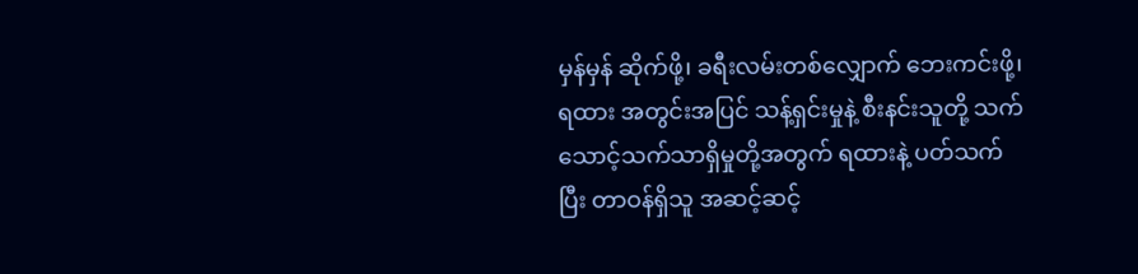မှန်မှန် ဆိုက်ဖို့၊ ခရီးလမ်းတစ်လျှောက် ဘေးကင်းဖို့၊ ရထား အတွင်းအပြင် သန့်ရှင်းမှုနဲ့ စီးနင်းသူတို့ သက်သောင့်သက်သာရှိမှုတို့အတွက် ရထားနဲ့ ပတ်သက်ပြီး တာဝန်ရှိသူ အဆင့်ဆင့်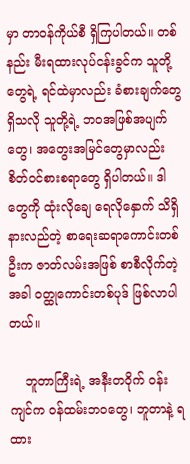မှာ တာဝန်ကိုယ်စီ ရှိကြပါတယ်။ တစ်နည်း မီးရထားလုပ်ငန်းခွင်က သူတို့တွေရဲ့ ရင်ထဲမှာလည်း ခံစားချက်တွေ ရှိသလို သူတို့ရဲ့ ဘဝအဖြစ်အပျက်တွေ၊ အတွေးအမြင်တွေမှာလည်း စိတ်ဝင်စားစရာတွေ ရှိပါတယ်။ ဒါတွေကို ထုံးလိုချေ ရေလိုနှောက် သိရှိ နားလည်တဲ့ စာရေးဆရာကောင်းတစ်ဦးက ဇာတ်လမ်းအဖြစ် စာစီလိုက်တဲ့အခါ ဝတ္ထုကောင်းတစ်ပုဒ် ဖြစ်လာပါတယ်။

    ဘူတာကြီးရဲ့ အနီးတဝိုက် ဝန်းကျင်က ဝန်ထမ်းဘဝတွေ၊ ဘူတာနဲ့ ရထား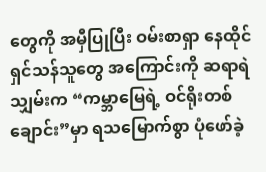တွေကို အမှီပြုပြီး ဝမ်းစာရှာ နေထိုင်ရှင်သန်သူတွေ အကြောင်းကို ဆရာရဲသျှမ်းက “ကမ္ဘာမြေရဲ့ ဝင်ရိုးတစ်ချောင်း”မှာ ရသမြောက်စွာ ပုံဖော်ခဲ့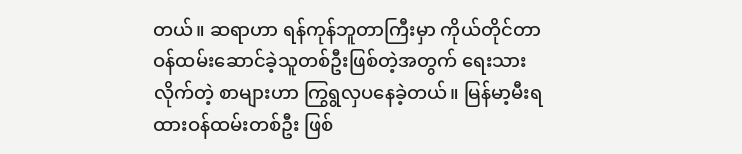တယ်။ ဆရာဟာ ရန်ကုန်ဘူတာကြီးမှာ ကိုယ်တိုင်တာဝန်ထမ်းဆောင်ခဲ့သူတစ်ဦးဖြစ်တဲ့အတွက် ရေးသားလိုက်တဲ့ စာများဟာ ကြွရွလှပနေခဲ့တယ်။ မြန်မာ့မီးရထားဝန်ထမ်းတစ်ဦး ဖြစ်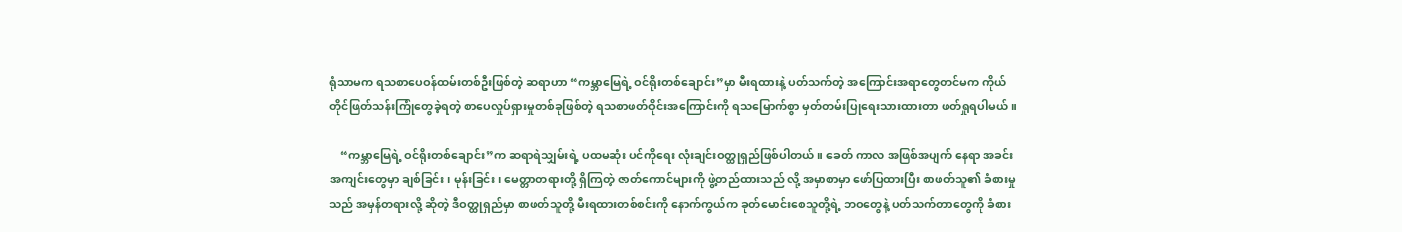ရုံသာမက ရသစာပေဝန်ထမ်းတစ်ဦးဖြစ်တဲ့ ဆရာဟာ “ကမ္ဘာမြေရဲ့ ဝင်ရိုးတစ်ချောင်း”မှာ မီးရထားနဲ့ ပတ်သက်တဲ့ အကြောင်းအရာတွေတင်မက ကိုယ်တိုင်ဖြတ်သန်းကြုံတွေခဲ့ရတဲ့ စာပေလှုပ်ရှားမှုတစ်ခုဖြစ်တဲ့ ရသစာဖတ်ဝိုင်းအကြောင်းကို ရသမြောက်စွာ မှတ်တမ်းပြုရေးသားထားတာ ဖတ်ရှုရပါမယ်။

    “ကမ္ဘာမြေရဲ့ ဝင်ရိုးတစ်ချောင်း”က ဆရာရဲသျှမ်းရဲ့ ပထမဆုံး ပင်ကိုရေး လုံးချင်းဝတ္ထုရှည်ဖြစ်ပါတယ်။ ခေတ် ကာလ အဖြစ်အပျက် နေရာ အခင်းအကျင်းတွေမှာ ချစ်ခြင်း၊ မုန်းခြင်း၊ မေတ္တာတရားတို့ ရှိကြတဲ့ ဇာတ်ကောင်များကို ဖွဲ့တည်ထားသည် လို့ အမှာစာမှာ ဖော်ပြထားပြီး စာဖတ်သူ၏ ခံစားမှုသည် အမှန်တရားလို့ ဆိုတဲ့ ဒီဝတ္ထုရှည်မှာ စာဖတ်သူတို့ မီးရထားတစ်စင်းကို နောက်ကွယ်က ခုတ်မောင်းစေသူတို့ရဲ့ ဘဝတွေနဲ့ ပတ်သက်တာတွေကို ခံစား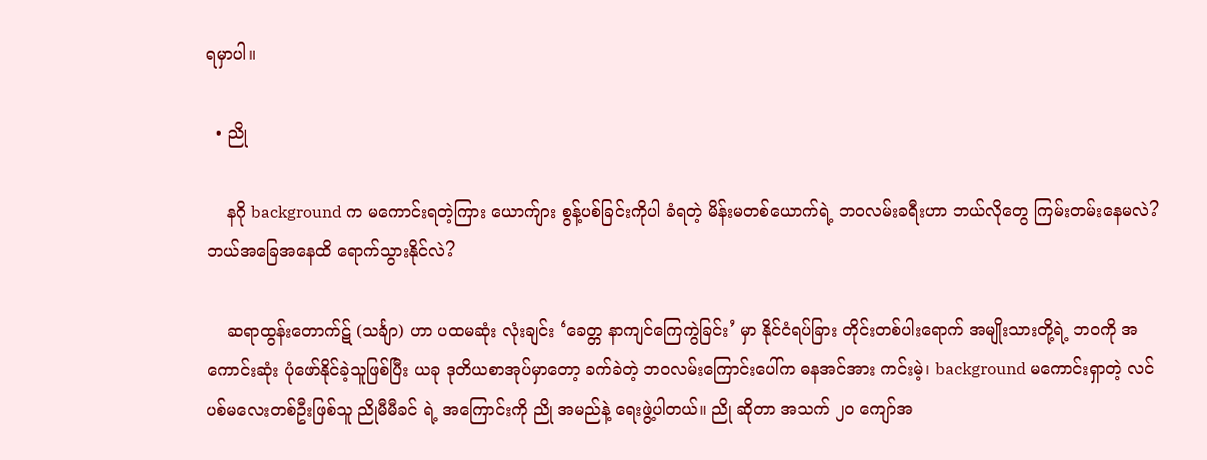ရမှာပါ။

  • ညို

    နဂို background က မကောင်းရတဲ့ကြား ယောက်ျား စွန့်ပစ်ခြင်းကိုပါ ခံရတဲ့ မိန်းမတစ်ယောက်ရဲ့ ဘဝလမ်းခရီးဟာ ဘယ်လိုတွေ ကြမ်းတမ်းနေမလဲ? ဘယ်အခြေအနေထိ ရောက်သွားနိုင်လဲ?

    ဆရာထွန်းတောက်ဋ် (သင်္ချာ) ဟာ ပထမဆုံး လုံးချင်း ‘ခေတ္တ နာကျင်ကြေကွဲခြင်း’ မှာ နိုင်ငံရပ်ခြား တိုင်းတစ်ပါးရောက် အမျိုးသားတို့ရဲ့ ဘဝကို အကောင်းဆုံး ပုံဖော်နိုင်ခဲ့သူဖြစ်ပြီး ယခု ဒုတိယစာအုပ်မှာတော့ ခက်ခဲတဲ့ ဘဝလမ်းကြောင်းပေါ်က ဓနအင်အား ကင်းမဲ့၊ background မကောင်းရှာတဲ့ လင်ပစ်မလေးတစ်ဦးဖြစ်သူ ညိုမီမီခင် ရဲ့ အကြောင်းကို ညို အမည်နဲ့ ရေးဖွဲ့ပါတယ်။ ညို ဆိုတာ အသက် ၂၀ ကျော်အ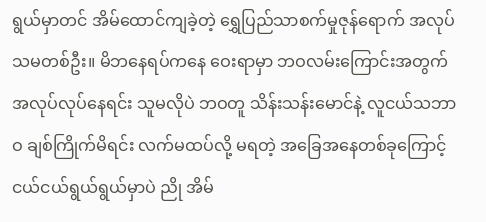ရွယ်မှာတင် အိမ်ထောင်ကျခဲ့တဲ့ ရွှေပြည်သာစက်မှုဇုန်ရောက် အလုပ်သမတစ်ဦး။ မိဘနေရပ်ကနေ ဝေးရာမှာ ဘဝလမ်းကြောင်းအတွက် အလုပ်လုပ်နေရင်း သူမလိုပဲ ဘဝတူ သိန်းသန်းမောင်နဲ့ လူငယ်သဘာဝ ချစ်ကြိုက်မိရင်း လက်မထပ်လို့ မရတဲ့ အခြေအနေတစ်ခုကြောင့် ငယ်ငယ်ရွယ်ရွယ်မှာပဲ ညို အိမ်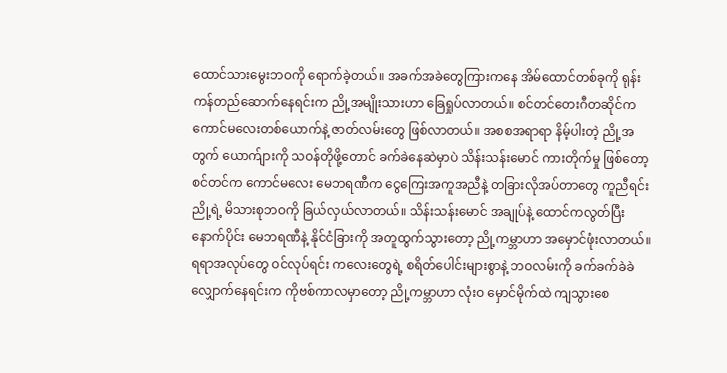ထောင်သားမွေးဘဝကို ရောက်ခဲ့တယ်။ အခက်အခဲတွေကြားကနေ အိမ်ထောင်တစ်ခုကို ရုန်းကန်တည်ဆောက်နေရင်းက ညို့အမျိုးသားဟာ ခြေရှုပ်လာတယ်။ စင်တင်တေးဂီတဆိုင်က ကောင်မလေးတစ်ယောက်နဲ့ ဇာတ်လမ်းတွေ ဖြစ်လာတယ်။ အစစအရာရာ နိမ့်ပါးတဲ့ ညို့အတွက် ယောက်ျားကို သဝန်တိုဖို့တောင် ခက်ခဲနေဆဲမှာပဲ သိန်းသန်းမောင် ကားတိုက်မှု ဖြစ်တော့ စင်တင်က ကောင်မလေး မေဘရဏီက ငွေကြေးအကူအညီနဲ့ တခြားလိုအပ်တာတွေ ကူညီရင်း ညို့ရဲ့ မိသားစုဘဝကို ခြယ်လှယ်လာတယ်။ သိန်းသန်းမောင် အချုပ်နဲ့ ထောင်ကလွတ်ပြီး နောက်ပိုင်း မေဘရဏီနဲ့ နိုင်ငံခြားကို အတူထွက်သွားတော့ ညို့ကမ္ဘာဟာ အမှောင်ဖုံးလာတယ်။ ရရာအလုပ်တွေ ဝင်လုပ်ရင်း ကလေးတွေရဲ့ စရိတ်ပေါင်းများစွာနဲ့ ဘဝလမ်းကို ခက်ခက်ခဲခဲ လျှောက်နေရင်းက ကိုဗစ်ကာလမှာတော့ ညို့ကမ္ဘာဟာ လုံးဝ မှောင်မိုက်ထဲ ကျသွားစေ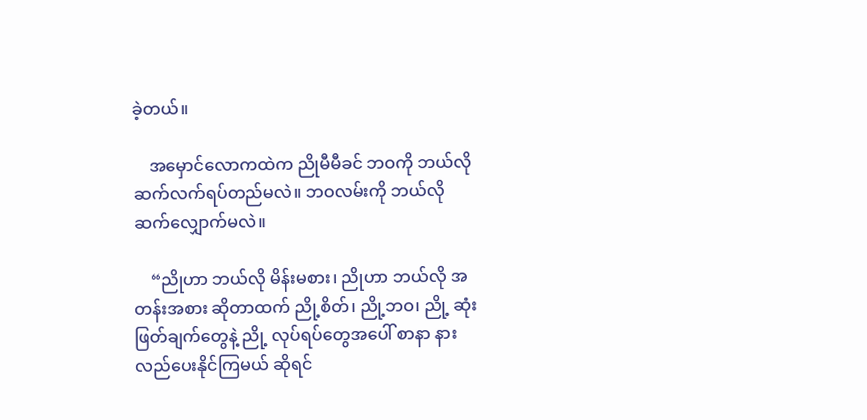ခဲ့တယ်။

    အမှောင်လောကထဲက ညိုမီမီခင် ဘဝကို ဘယ်လို ဆက်လက်ရပ်တည်မလဲ။ ဘဝလမ်းကို ဘယ်လို ဆက်လျှောက်မလဲ။

    “ညိုဟာ ဘယ်လို မိန်းမစား၊ ညိုဟာ ဘယ်လို အတန်းအစား ဆိုတာထက် ညို့စိတ်၊ ညို့ဘဝ၊ ညို့ ဆုံးဖြတ်ချက်တွေနဲ့ ညို့ လုပ်ရပ်တွေအပေါ် စာနာ နားလည်ပေးနိုင်ကြမယ် ဆိုရင်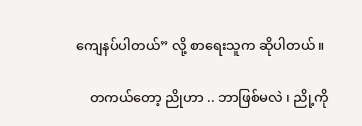ကျေနပ်ပါတယ်” လို့ စာရေးသူက ဆိုပါတယ်။

    တကယ်တော့ ညိုဟာ .. ဘာဖြစ်မလဲ ၊ ညို့ကို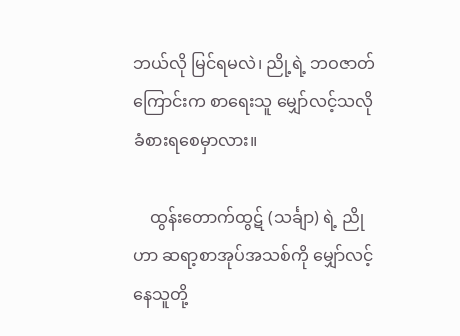ဘယ်လို မြင်ရမလဲ၊ ညို့ရဲ့ ဘဝဇာတ်ကြောင်းက စာရေးသူ မျှော်လင့်သလို ခံစားရစေမှာလား။

    ထွန်းတောက်ထွဋ် (သင်္ချာ) ရဲ့ ညို ဟာ ဆရာ့စာအုပ်အသစ်ကို မျှော်လင့်နေသူတို့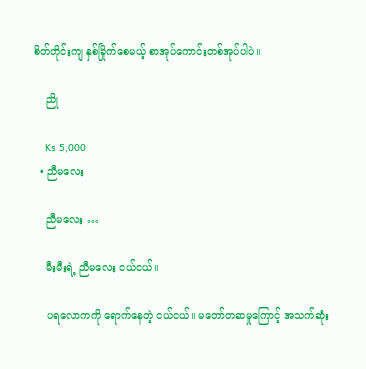စိတ်တိုင်းကျ နှစ်ခြိုက်စေမယ့် စာအုပ်ကောင်းတစ်အုပ်ပါပဲ။

    ညို

    Ks 5,000
  • ညီမလေး

    ညီမလေး …

    မီးမီးရဲ့ ညီမလေး ငယ်ငယ်။

    ပရလောကကို ရောက်နေတဲ့ ငယ်ငယ်။ မတော်တဆမှုကြောင့် အသက်ဆုံး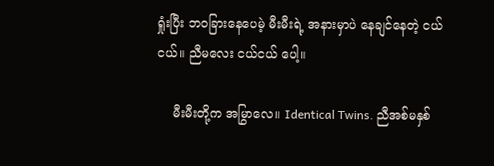ရှုံးပြီး ဘဝခြားနေပေမဲ့ မီးမီးရဲ့ အနားမှာပဲ နေချင်နေတဲ့ ငယ်ငယ်။ ညီမလေး ငယ်ငယ် ပေါ့။

    မီးမီးတို့က အမြွာလေ။ Identical Twins. ညီအစ်မနှစ်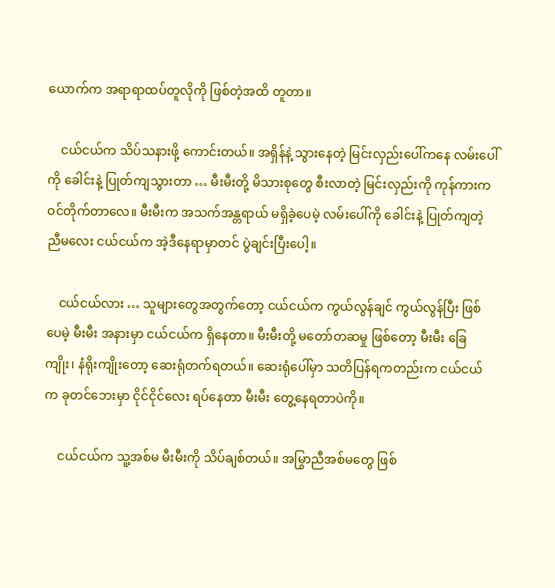ယောက်က အရာရာထပ်တူလိုကို ဖြစ်တဲ့အထိ တူတာ။

    ငယ်ငယ်က သိပ်သနားဖို့ ကောင်းတယ်။ အရှိန်နဲ့ သွားနေတဲ့ မြင်းလှည်းပေါ်ကနေ လမ်းပေါ်ကို ခေါင်းနဲ့ ပြုတ်ကျသွားတာ … မီးမီးတို့ မိသားစုတွေ စီးလာတဲ့ မြင်းလှည်းကို ကုန်ကားက ဝင်တိုက်တာလေ။ မီးမီးက အသက်အန္တရာယ် မရှိခဲ့ပေမဲ့ လမ်းပေါ်ကို ခေါင်းနဲ့ ပြုတ်ကျတဲ့ ညီမလေး ငယ်ငယ်က အဲ့ဒီနေရာမှာတင် ပွဲချင်းပြီးပေါ့။

    ငယ်ငယ်လား … သူများတွေအတွက်တော့ ငယ်ငယ်က ကွယ်လွန်ချင် ကွယ်လွန်ပြီး ဖြစ်ပေမဲ့ မီးမီး အနားမှာ ငယ်ငယ်က ရှိနေတာ။ မီးမီးတို့ မတော်တဆမှု ဖြစ်တော့ မီးမီး ခြေကျိုး၊ နံရိုးကျိုးတော့ ဆေးရုံတက်ရတယ်။ ဆေးရုံပေါ်မှာ သတိပြန်ရကတည်းက ငယ်ငယ်က ခုတင်ဘေးမှာ ငိုင်ငိုင်လေး ရပ်နေတာ မီးမီး တွေ့နေရတာပဲကို။

    ငယ်ငယ်က သူ့အစ်မ မီးမီးကို သိပ်ချစ်တယ်။ အမြွာညီအစ်မတွေ ဖြစ်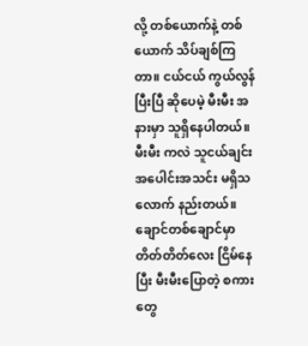လို့ တစ်ယောက်နဲ့ တစ်ယောက် သိပ်ချစ်ကြတာ။ ငယ်ငယ် ကွယ်လွန်ပြီးပြီ ဆိုပေမဲ့ မီးမီး အနားမှာ သူရှိနေပါတယ်။ မီးမီး ကလဲ သူငယ်ချင်း အပေါင်းအသင်း မရှိသလောက် နည်းတယ်။ ချောင်တစ်ချောင်မှာ တိတ်တိတ်လေး ငြိမ်နေပြီး မီးမီးပြောတဲ့ စကားတွေ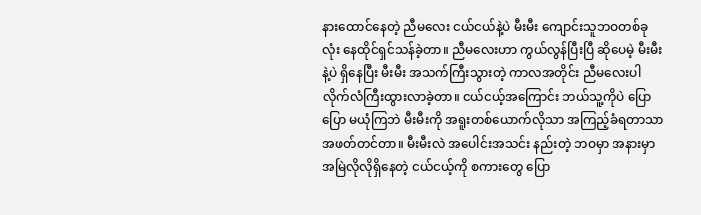နားထောင်နေတဲ့ ညီမလေး ငယ်ငယ်နဲ့ပဲ မီးမီး ကျောင်းသူဘဝတစ်ခုလုံး နေထိုင်ရှင်သန်ခဲ့တာ။ ညီမလေးဟာ ကွယ်လွန်ပြီးပြီ ဆိုပေမဲ့ မီးမီးနဲ့ပဲ ရှိနေပြီး မီးမီး အသက်ကြီးသွားတဲ့ ကာလအတိုင်း ညီမလေးပါ လိုက်လံကြီးထွားလာခဲ့တာ။ ငယ်ငယ့်အကြောင်း ဘယ်သူ့ကိုပဲ ပြောပြော မယုံကြဘဲ မီးမီးကို အရူးတစ်ယောက်လိုသာ အကြည့်ခံရတာသာ အဖတ်တင်တာ။ မီးမီးလဲ အပေါင်းအသင်း နည်းတဲ့ ဘဝမှာ အနားမှာ အမြဲလိုလိုရှိနေတဲ့ ငယ်ငယ့်ကို စကားတွေ ပြော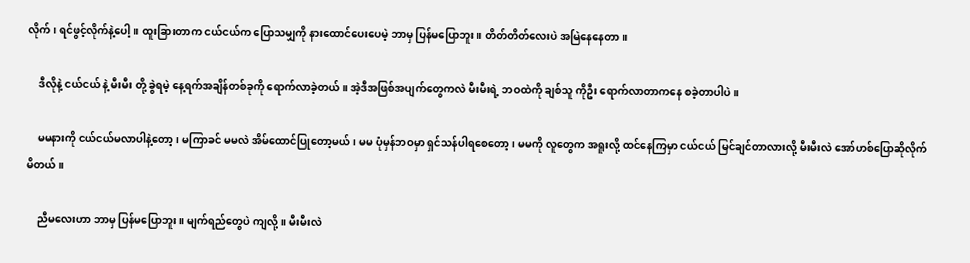လိုက်၊ ရင်ဖွင့်လိုက်နဲ့ပေါ့။ ထူးခြားတာက ငယ်ငယ်က ပြောသမျှကို နားထောင်ပေးပေမဲ့ ဘာမှ ပြန်မပြောဘူး။ တိတ်တိတ်လေးပဲ အမြဲနေနေတာ။

    ဒီလိုနဲ့ ငယ်ငယ် နဲ့ မီးမီး တို့ ခွဲရမဲ့ နေ့ရက်အချိန်တစ်ခုကို ရောက်လာခဲ့တယ်။ အဲ့ဒီအဖြစ်အပျက်တွေကလဲ မီးမီးရဲ့ ဘဝထဲကို ချစ်သူ ကိုဦး ရောက်လာတာကနေ စခဲ့တာပါပဲ။

    မမနားကို ငယ်ငယ်မလာပါနဲ့တော့၊ မကြာခင် မမလဲ အိမ်ထောင်ပြုတော့မယ်၊ မမ ပုံမှန်ဘဝမှာ ရှင်သန်ပါရစေတော့၊ မမကို လူတွေက အရူးလို့ ထင်နေကြမှာ ငယ်ငယ် မြင်ချင်တာလားလို့ မီးမီးလဲ အော်ဟစ်ပြောဆိုလိုက်မိတယ်။

    ညီမလေးဟာ ဘာမှ ပြန်မပြောဘူး။ မျက်ရည်တွေပဲ ကျလို့။ မီးမီးလဲ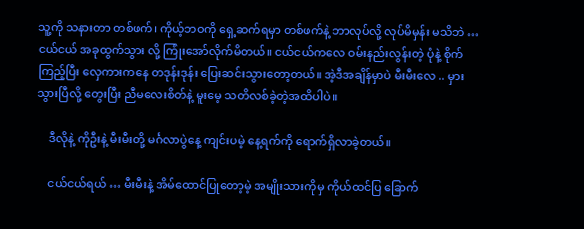သူ့ကို သနားတာ တစ်ဖက်၊ ကိုယ့်ဘဝကို ရှေ့ဆက်ရမှာ တစ်ဖက်နဲ့ ဘာလုပ်လို့ လုပ်မိမှန်း မသိဘဲ …ငယ်ငယ် အခုထွက်သွား လို့ ကြုံးအော်လိုက်မိတယ်။ ငယ်ငယ်ကလေ ဝမ်းနည်းလွန်းတဲ့ ပုံနဲ့ စိုက်ကြည့်ပြီး လှေကားကနေ တဒုန်းဒုန်း ပြေးဆင်းသွားတော့တယ်။ အဲ့ဒီအချိန်မှာပဲ မီးမီးလေ .. မှားသွားပြီလို့ တွေးပြီး ညီမလေးစိတ်နဲ့ မူးမေ့ သတိလစ်ခဲ့တဲ့အထိပါပဲ။

    ဒီလိုနဲ့ ကိုဦးနဲ့ မီးမီးတို့ မင်္ဂလာပွဲနေ့ ကျင်းပမဲ့ နေ့ရက်ကို ရောက်ရှိလာခဲ့တယ်။

    ငယ်ငယ်ရယ် … မီးမီးနဲ့ အိမ်ထောင်ပြုတော့မဲ့ အမျိုးသားကိုမှ ကိုယ်ထင်ပြ ခြောက်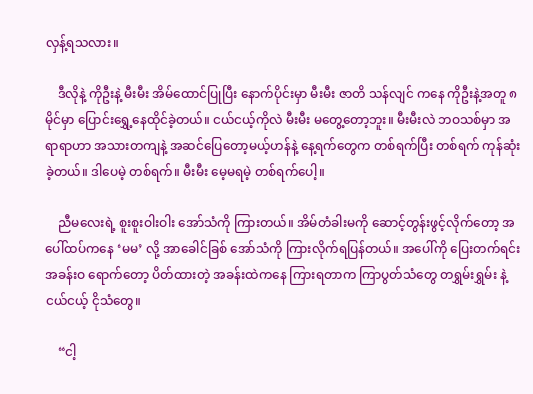လှန့်ရသလား။

    ဒီလိုနဲ့ ကိုဦးနဲ့ မီးမီး အိမ်ထောင်ပြုပြီး နောက်ပိုင်းမှာ မီးမီး ဇာတိ သန်လျင် ကနေ ကိုဦးနဲ့အတူ ၈ မိုင်မှာ ပြောင်းရွှေ့နေထိုင်ခဲ့တယ်။ ငယ်ငယ့်ကိုလဲ မီးမီး မတွေ့တော့ဘူး။ မီးမီးလဲ ဘဝသစ်မှာ အရာရာဟာ အသားတကျနဲ့ အဆင်ပြေတော့မယ့်ဟန်နဲ့ နေ့ရက်တွေက တစ်ရက်ပြီး တစ်ရက် ကုန်ဆုံးခဲ့တယ်။ ဒါပေမဲ့ တစ်ရက်။ မီးမီး မေ့မရမဲ့ တစ်ရက်ပေါ့။

    ညီမလေးရဲ့ စူးစူးဝါးဝါး အော်သံကို ကြားတယ်။ အိမ်တံခါးမကို ဆောင့်တွန်းဖွင့်လိုက်တော့ အပေါ်ထပ်ကနေ ‘မမ’ လို့ အာခေါင်ခြစ် အော်သံကို ကြားလိုက်ရပြန်တယ်။ အပေါ်ကို ပြေးတက်ရင်း အခန်းဝ ရောက်တော့ ပိတ်ထားတဲ့ အခန်းထဲကနေ ကြားရတာက ကြာပွတ်သံတွေ တရွှမ်းရွှမ်း နဲ့ ငယ်ငယ့် ငိုသံတွေ။

    “ငါ့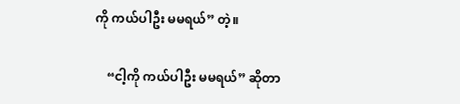ကို ကယ်ပါဦး မမရယ်” တဲ့။

    “ငါ့ကို ကယ်ပါဦး မမရယ်” ဆိုတာ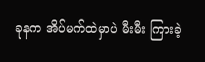ခုနက အိပ်မက်ထဲမှာပဲ မီးမီး ကြားခဲ့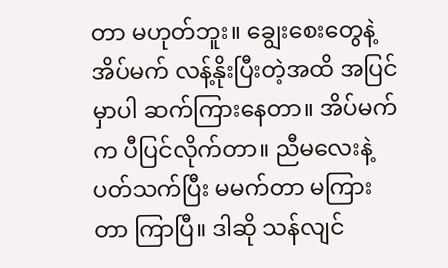တာ မဟုတ်ဘူး။ ချွေးစေးတွေနဲ့ အိပ်မက် လန့်နိုးပြီးတဲ့အထိ အပြင်မှာပါ ဆက်ကြားနေတာ။ အိပ်မက်က ပီပြင်လိုက်တာ။ ညီမလေးနဲ့ ပတ်သက်ပြီး မမက်တာ မကြားတာ ကြာပြီ။ ဒါဆို သန်လျင်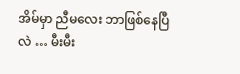အိမ်မှာ ညီမလေး ဘာဖြစ်နေပြီလဲ … မီးမီး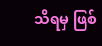သိရမှ ဖြစ်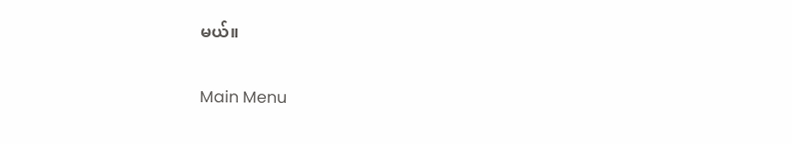မယ်။

Main Menu